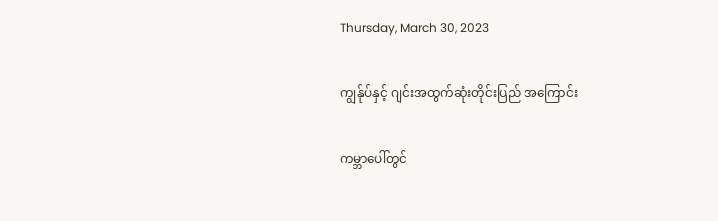Thursday, March 30, 2023

ကျွန်ုပ်နှင့် ဂျင်းအထွက်ဆုံးတိုင်းပြည် အကြောင်း

ကမ္ဘာပေါ်တွင်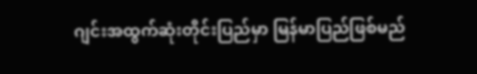ဂျင်းအထွက်ဆုံးတိုင်းပြည်မှာ မြန်မာပြည်ဖြစ်မည်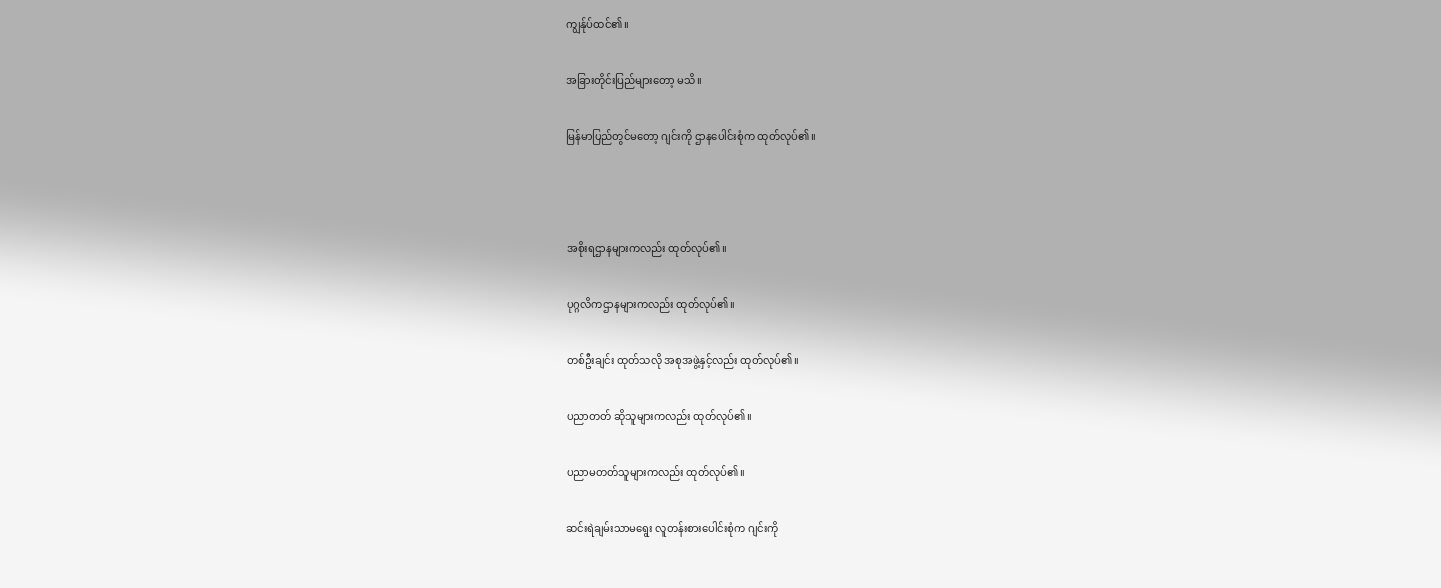ကျွန်ုပ်ထင်၏။

အခြားတိုင်းပြည်များတော့ မသိ။

မြန်မာပြည်တွင်မတော့ ဂျင်းကို ဌာနပေါင်းစုံက ထုတ်လုပ်၏။



အစိုးရဌာနများကလည်း ထုတ်လုပ်၏။

ပုဂ္ဂလိကဌာနများကလည်း ထုတ်လုပ်၏။

တစ်ဦးချင်း ထုတ်သလို အစုအဖွဲ့နှင့်လည်း ထုတ်လုပ်၏။

ပညာတတ် ဆိုသူများကလည်း ထုတ်လုပ်၏။

ပညာမတတ်သူများကလည်း ထုတ်လုပ်၏။

ဆင်းရဲချမ်းသာမရွေး လူတန်းစားပေါင်းစုံက ဂျင်းကို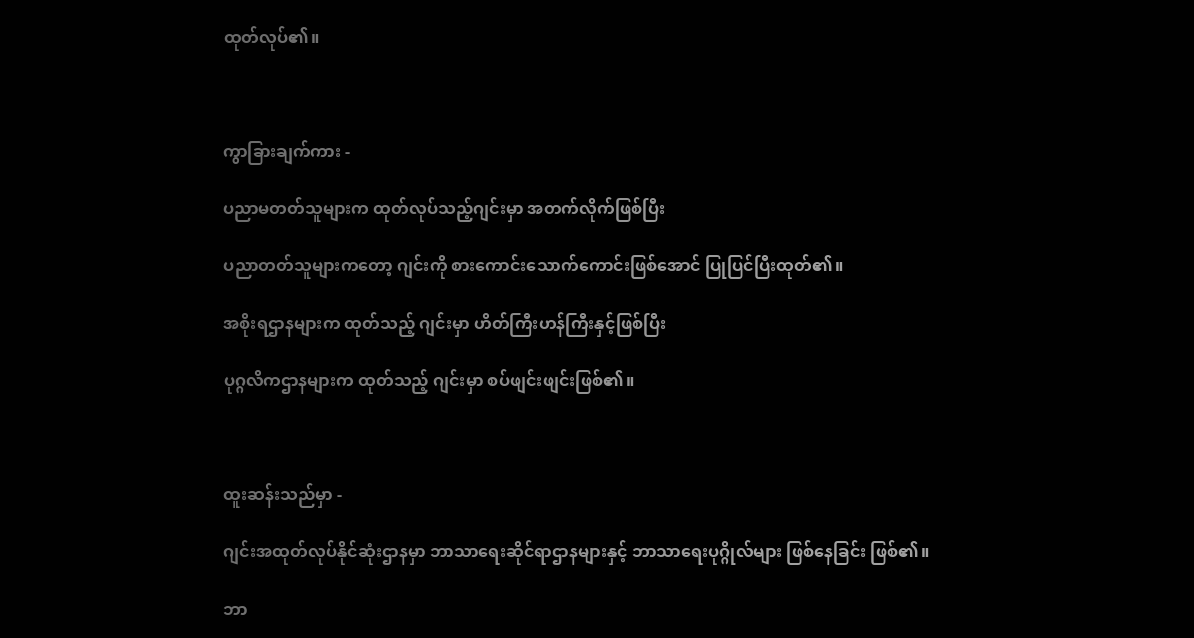ထုတ်လုပ်၏။



ကွာခြားချက်ကား -

ပညာမတတ်သူများက ထုတ်လုပ်သည့်ဂျင်းမှာ အတက်လိုက်ဖြစ်ပြီး

ပညာတတ်သူများကတော့ ဂျင်းကို စားကောင်းသောက်ကောင်းဖြစ်အောင် ပြုပြင်ပြီးထုတ်၏။

အစိုးရဌာနများက ထုတ်သည့် ဂျင်းမှာ ဟိတ်ကြီးဟန်ကြီးနှင့်ဖြစ်ပြီး

ပုဂ္ဂလိကဌာနများက ထုတ်သည့် ဂျင်းမှာ စပ်ဖျင်းဖျင်းဖြစ်၏။



ထူးဆန်းသည်မှာ -

ဂျင်းအထုတ်လုပ်နိုင်ဆုံးဌာနမှာ ဘာသာရေးဆိုင်ရာဌာနများနှင့် ဘာသာရေးပုဂ္ဂိုလ်များ ဖြစ်နေခြင်း ဖြစ်၏။

ဘာ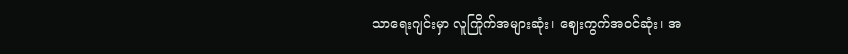သာရေးဂျင်းမှာ လူကြိုက်အများဆုံး၊ ဈေးကွက်အဝင်ဆုံး၊ အ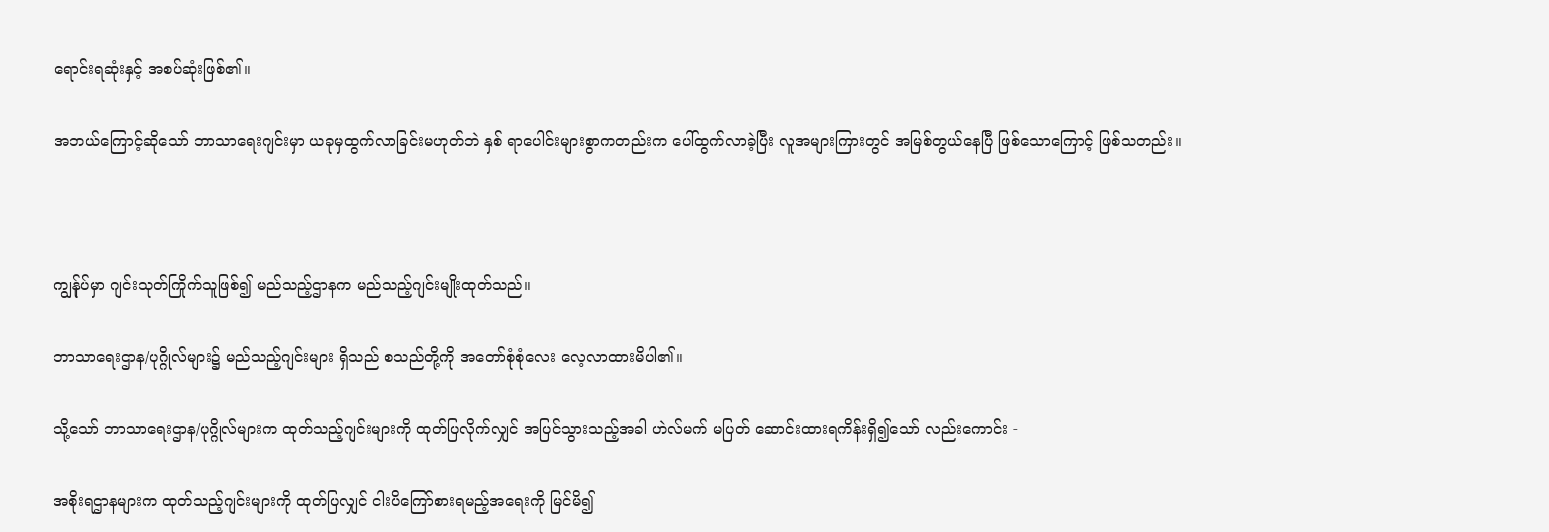ရောင်းရဆုံးနှင့် အစပ်ဆုံးဖြစ်၏။

အဘယ်ကြောင့်ဆိုသော် ဘာသာရေးဂျင်းမှာ ယခုမှထွက်လာခြင်းမဟုတ်ဘဲ နှစ် ရာပေါင်းများစွာကတည်းက ပေါ်ထွက်လာခဲ့ပြီး လူအများကြားတွင် အမြစ်တွယ်နေပြီ ဖြစ်သောကြောင့် ဖြစ်သတည်း။



ကျွန်ုပ်မှာ ဂျင်းသုတ်ကြိုက်သူဖြစ်၍ မည်သည့်ဌာနက မည်သည့်ဂျင်းမျိုးထုတ်သည်။

ဘာသာရေးဌာန/ပုဂ္ဂိုလ်များ၌ မည်သည့်ဂျင်းများ ရှိသည် စသည်တို့ကို အတော်စုံစုံလေး လေ့လာထားမိပါ၏။

သို့သော် ဘာသာရေးဌာန/ပုဂ္ဂိုလ်များက ထုတ်သည့်ဂျင်းများကို ထုတ်ပြလိုက်လျှင် အပြင်သွားသည့်အခါ ဟဲလ်မက် မပြတ် ဆောင်းထားရကိန်းရှိ၍သော် လည်းကောင်း -

အစိုးရဌာနများက ထုတ်သည့်ဂျင်းများကို ထုတ်ပြလျှင် ငါးပိကြော်စားရမည့်အရေးကို မြင်မိ၍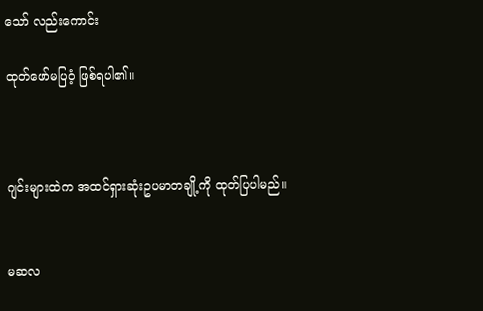သော် လည်းကောင်း

ထုတ်ဖော်မပြဝံ့ ဖြစ်ရပါ၏။



ဂျင်းများထဲက အထင်ရှားဆုံးဥပမာတချို့ကို ထုတ်ပြပါမည်။


မဆလ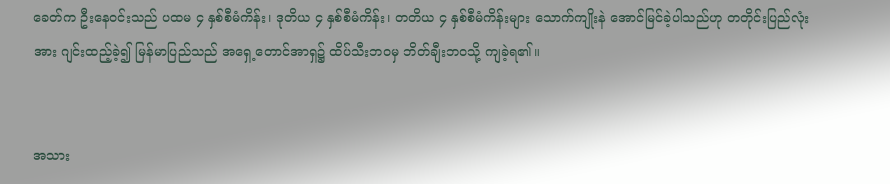ခေတ်က ဦးနေဝင်းသည် ပထမ ၄ နှစ်စီမံကိန်း၊ ဒုတိယ ၄ နှစ်စီမံကိန်း၊ တတိယ ၄ နှစ်စီမံကိန်းများ သောက်ကျိုးနဲ အောင်မြင်ခဲ့ပါသည်ဟု တတိုင်းပြည်လုံးအား ဂျင်းထည့်ခဲ့၍ မြန်မာပြည်သည် အရှေ့တောင်အာရှ၌ ထိပ်သီးဘဝမှ ဘိတ်ချီးဘဝသို့ ကျခဲ့ရ၏။


အသား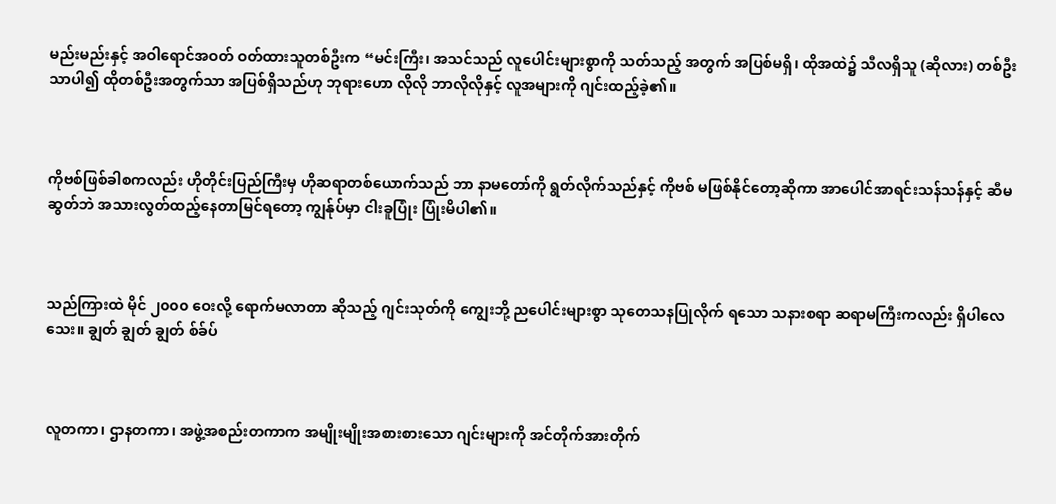မည်းမည်းနှင့် အဝါရောင်အဝတ် ဝတ်ထားသူတစ်ဦးက “မင်းကြီး၊ အသင်သည် လူပေါင်းများစွာကို သတ်သည့် အတွက် အပြစ်မရှိ၊ ထိုအထဲ၌ သီလရှိသူ (ဆိုလား) တစ်ဦးသာပါ၍ ထိုတစ်ဦးအတွက်သာ အပြစ်ရှိသည်ဟု ဘုရားဟော လိုလို ဘာလိုလိုနှင့် လူအများကို ဂျင်းထည့်ခဲ့၏။



ကိုဗစ်ဖြစ်ခါစကလည်း ဟိုတိုင်းပြည်ကြီးမှ ဟိုဆရာတစ်ယောက်သည် ဘာ နာမတော်ကို ရွတ်လိုက်သည်နှင့် ကိုဗစ် မဖြစ်နိုင်တော့ဆိုကာ အာပေါင်အာရင်းသန်သန်နှင့် ဆီမဆွတ်ဘဲ အသားလွတ်ထည့်နေတာမြင်ရတော့ ကျွန်ုပ်မှာ ငါးခူပြုံး ပြုံးမိပါ၏။



သည်ကြားထဲ မိုင် ၂၀၀၀ ဝေးလို့ ရောက်မလာတာ ဆိုသည့် ဂျင်းသုတ်ကို ကျွေးဘို့ ညပေါင်းများစွာ သုတေသနပြုလိုက် ရသော သနားစရာ ဆရာမကြီးကလည်း ရှိပါလေသေး။ ချွတ် ချွတ် ချွတ် စ်ခ်ပ်



လူတကာ၊ ဌာနတကာ၊ အဖွဲ့အစည်းတကာက အမျိုးမျိုးအစားစားသော ဂျင်းများကို အင်တိုက်အားတိုက်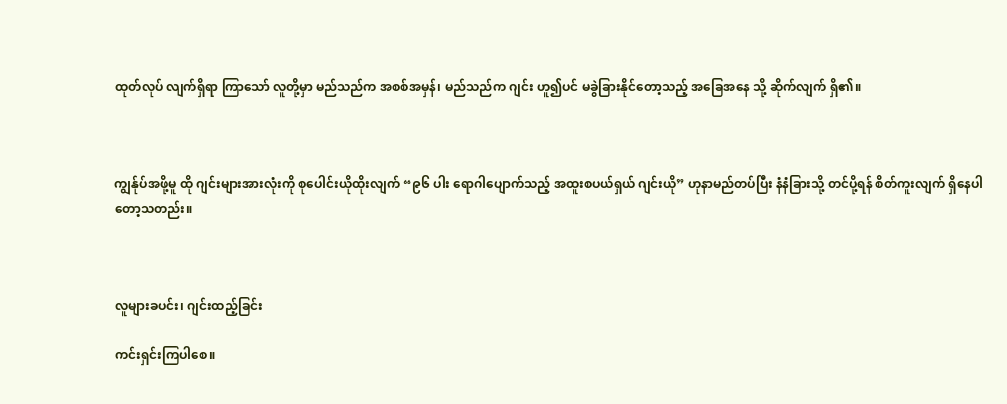ထုတ်လုပ် လျက်ရှိရာ ကြာသော် လူတို့မှာ မည်သည်က အစစ်အမှန်၊ မည်သည်က ဂျင်း ဟူ၍ပင် မခွဲခြားနိုင်တော့သည့် အခြေအနေ သို့ ဆိုက်လျက် ရှိ၏။



ကျွန်ုပ်အဖို့မူ ထို ဂျင်းများအားလုံးကို စုပေါင်းယိုထိုးလျက် “၉၆ ပါး ရောဂါပျောက်သည့် အထူးစပယ်ရှယ် ဂျင်းယို” ဟုနာမည်တပ်ပြီး နံနံခြားသို့ တင်ပို့ရန် စိတ်ကူးလျက် ရှိနေပါတော့သတည်း။



လူများခပင်း၊ ဂျင်းထည့်ခြင်း

ကင်းရှင်းကြပါစေ။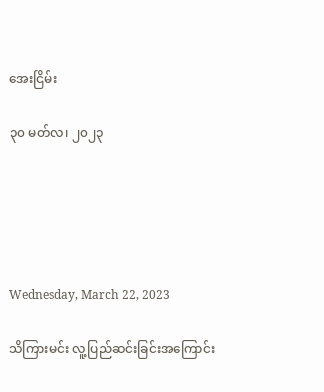အေးငြိမ်း

၃၀ မတ်လ၊ ၂၀၂၃





Wednesday, March 22, 2023

သိကြားမင်း လူ့ပြည်ဆင်းခြင်းအကြောင်း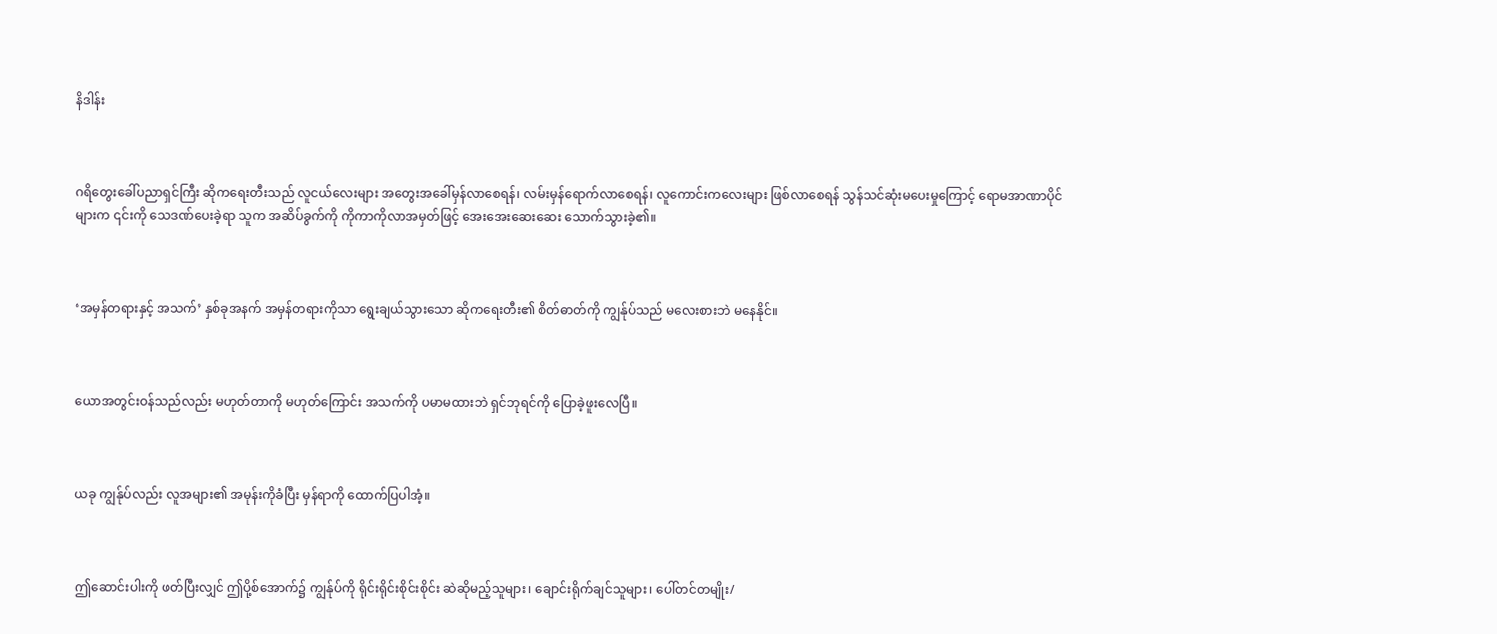နိဒါန်း



ဂရိတွေးခေါ်ပညာရှင်ကြီး ဆိုကရေးတီးသည် လူငယ်လေးများ အတွေးအခေါ်မှန်လာစေရန်၊ လမ်းမှန်ရောက်လာစေရန်၊ လူကောင်းကလေးများ ဖြစ်လာစေရန် သွန်သင်ဆုံးမပေးမှုကြောင့် ရောမအာဏာပိုင်များက ၎င်းကို သေဒဏ်ပေးခဲ့ရာ သူက အဆိပ်ခွက်ကို ကိုကာကိုလာအမှတ်ဖြင့် အေးအေးဆေးဆေး သောက်သွားခဲ့၏။



‘အမှန်တရားနှင့် အသက်’ နှစ်ခုအနက် အမှန်တရားကိုသာ ရွေးချယ်သွားသော ဆိုကရေးတီး၏ စိတ်ဓာတ်ကို ကျွန်ုပ်သည် မလေးစားဘဲ မနေနိုင်။



ယောအတွင်းဝန်သည်လည်း မဟုတ်တာကို မဟုတ်ကြောင်း အသက်ကို ပမာမထားဘဲ ရှင်ဘုရင်ကို ပြောခဲ့ဖူးလေပြီ။



ယခု ကျွန်ုပ်လည်း လူအများ၏ အမုန်းကိုခံပြီး မှန်ရာကို ထောက်ပြပါအံ့။



ဤဆောင်းပါးကို ဖတ်ပြီးလျှင် ဤပို့စ်အောက်၌ ကျွန်ုပ်ကို ရိုင်းရိုင်းစိုင်းစိုင်း ဆဲဆိုမည့်သူများ၊ ချောင်းရိုက်ချင်သူများ၊ ပေါ်တင်တမျိုး/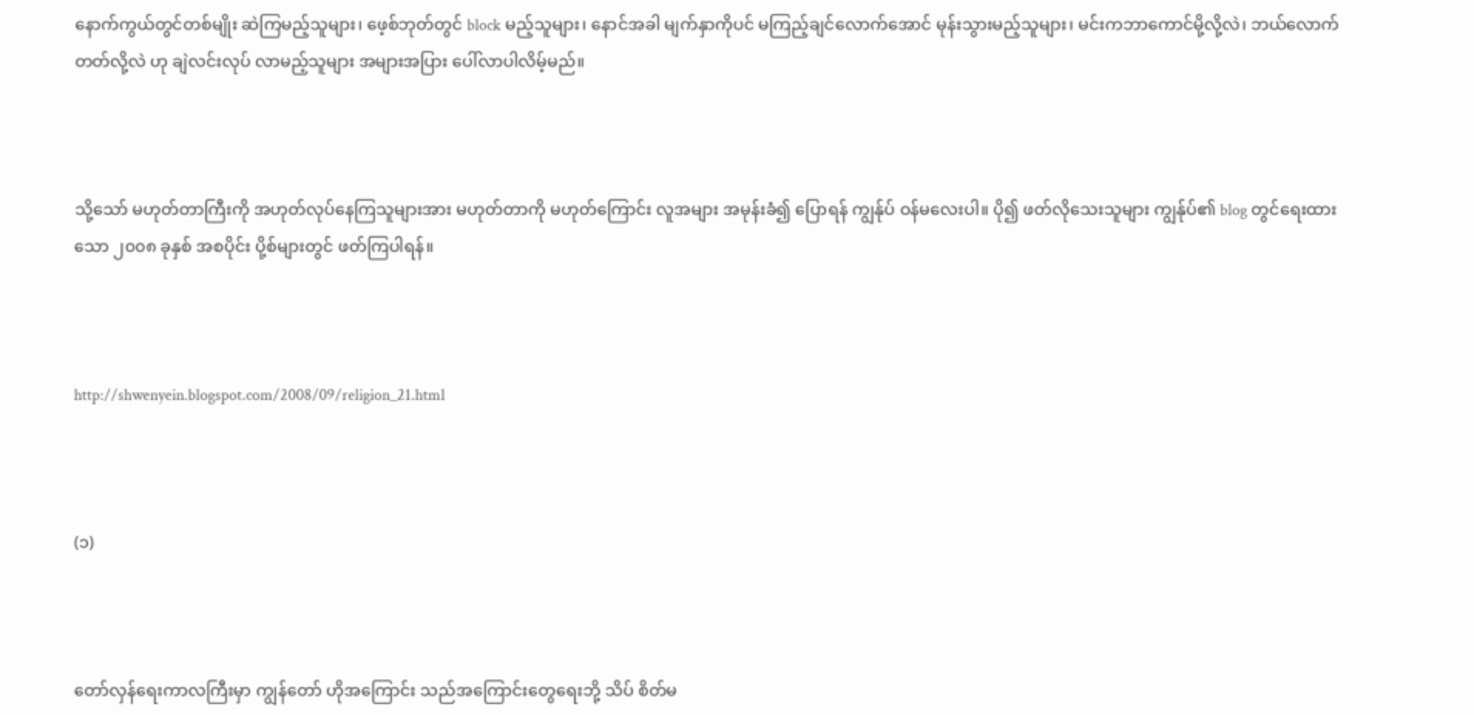နောက်ကွယ်တွင်တစ်မျိုး ဆဲကြမည့်သူများ၊ ဖေ့စ်ဘုတ်တွင် block မည့်သူများ၊ နောင်အခါ မျက်နှာကိုပင် မကြည့်ချင်လောက်အောင် မုန်းသွားမည့်သူများ၊ မင်းကဘာကောင်မို့လို့လဲ၊ ဘယ်လောက်တတ်လို့လဲ ဟု ချဲလင်းလုပ် လာမည့်သူများ အများအပြား ပေါ်လာပါလိမ့်မည်။



သို့သော် မဟုတ်တာကြီးကို အဟုတ်လုပ်နေကြသူများအား မဟုတ်တာကို မဟုတ်ကြောင်း လူအများ အမုန်းခံ၍ ပြောရန် ကျွန်ုပ် ဝန်မလေးပါ။ ပို၍ ဖတ်လိုသေးသူများ ကျွန်ုပ်၏ blog တွင်ရေးထားသော ၂၀၀၈ ခုနှစ် အစပိုင်း ပို့စ်များတွင် ဖတ်ကြပါရန်။



http://shwenyein.blogspot.com/2008/09/religion_21.html



(၁)



တော်လှန်ရေးကာလကြီးမှာ ကျွန်တော် ဟိုအကြောင်း သည်အကြောင်းတွေရေးဘို့ သိပ် စိတ်မ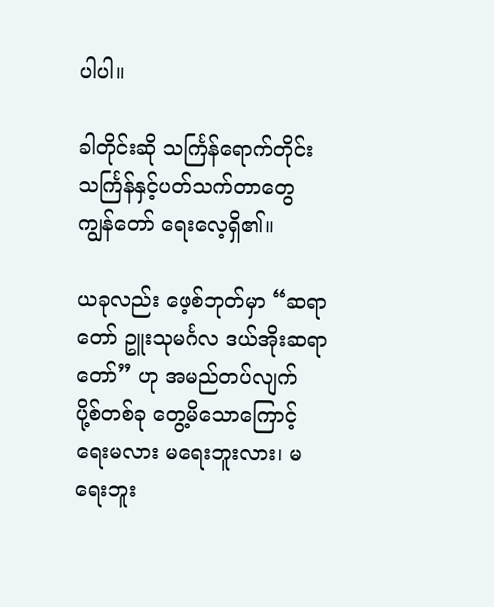ပါပါ။

ခါတိုင်းဆို သင်္ကြန်ရောက်တိုင်း သင်္ကြန်နှင့်ပတ်သက်တာတွေ ကျွန်တော် ရေးလေ့ရှိ၏။

ယခုလည်း ဖေ့စ်ဘုတ်မှာ “ဆရာတော် ဥူးသုမင်္ဂလ ဒယ်အိုးဆရာတော်” ဟု အမည်တပ်လျက် ပို့စ်တစ်ခု တွေ့မိသောကြောင့် ရေးမလား မရေးဘူးလား၊ မရေးဘူး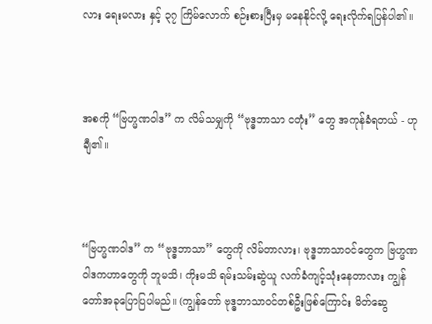လား ရေးမလား နှင့် ၃၇ ကြိမ်လောက် စဉ်းစားပြီးမှ မနေနိုင်လို့ ရေးလိုက်ရပြန်ပါ၏။



အစကို “ဗြဟ္မဏဝါဒ” က လိမ်သမျှကို “ဗုဒ္ဓဘာသာ ငတုံး” တွေ အကုန်ခံရတယ် - ဟု ချီ၏။



“ဗြဟ္မဏဝါဒ” က “ဗုဒ္ဓဘာသာ” တွေကို လိမ်တာလား၊ ဗုဒ္ဓဘာသာဝင်တွေက ဗြဟ္မဏဝါဒကဟာတွေကို ဘူမသိ၊ ကိုးမသိ ရမ်းသမ်းဆွဲယူ လက်ခံကျင့်သုံးနေတာလား ကျွန်တော်အခုပြောပြပါမည်။ (ကျွန်တော် ဗုဒ္ဓဘာသာဝင်တစ်ဦးဖြစ်ကြောင်း မိတ်ဆွေ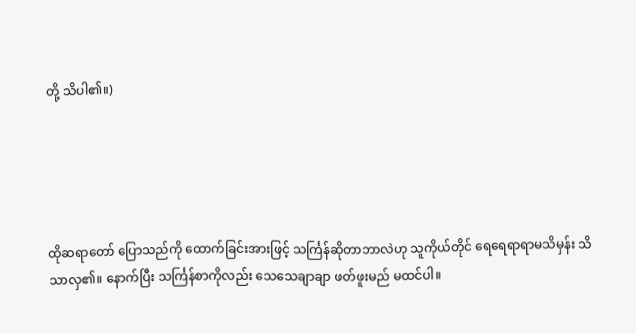တို့ သိပါ၏။)





ထိုဆရာတော် ပြောသည်ကို ထောက်ခြင်းအားဖြင့် သင်္ကြန်ဆိုတာဘာလဲဟု သူကိုယ်တိုင် ရေရေရာရာမသိမှန်း သိသာလှ၏။ နောက်ပြီး သင်္ကြန်စာကိုလည်း သေသေချာချာ ဖတ်ဖူးမည် မထင်ပါ။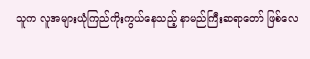သူက လူအများယုံကြည်ကိုးကွယ်နေသည့် နာမည်ကြီးဆရာတော် ဖြစ်လေ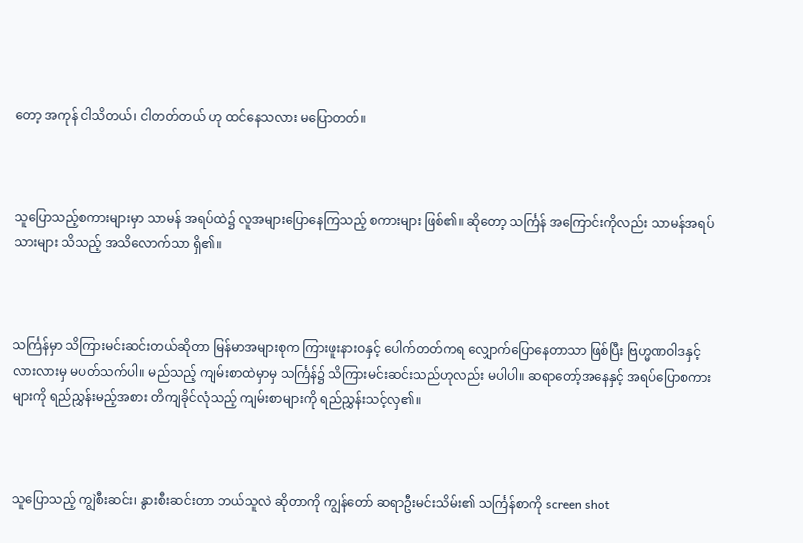တော့ အကုန် ငါသိတယ်၊ ငါတတ်တယ် ဟု ထင်နေသလား မပြောတတ်။



သူပြောသည့်စကားများမှာ သာမန် အရပ်ထဲ၌ လူအများပြောနေကြသည့် စကားများ ဖြစ်၏။ ဆိုတော့ သင်္ကြန် အကြောင်းကိုလည်း သာမန်အရပ်သားများ သိသည့် အသိလောက်သာ ရှိ၏။



သင်္ကြန်မှာ သိကြားမင်းဆင်းတယ်ဆိုတာ မြန်မာအများစုက ကြားဖူးနားဝနှင့် ပေါက်တတ်ကရ လျှောက်ပြောနေတာသာ ဖြစ်ပြီး ဗြဟ္မဏဝါဒနှင့် လားလားမှ မပတ်သက်ပါ။ မည်သည့် ကျမ်းစာထဲမှာမှ သင်္ကြန်၌ သိကြားမင်းဆင်းသည်ဟုလည်း မပါပါ။ ဆရာတော့်အနေနှင့် အရပ်ပြောစကားများကို ရည်ညွှန်းမည့်အစား တိကျခိုင်လုံသည့် ကျမ်းစာများကို ရည်ညွှန်းသင့်လှ၏။



သူပြောသည့် ကျွဲစီးဆင်း၊ နွားစီးဆင်းတာ ဘယ်သူလဲ ဆိုတာကို ကျွန်တော် ဆရာဦးမင်းသိမ်း၏ သင်္ကြန်စာကို screen shot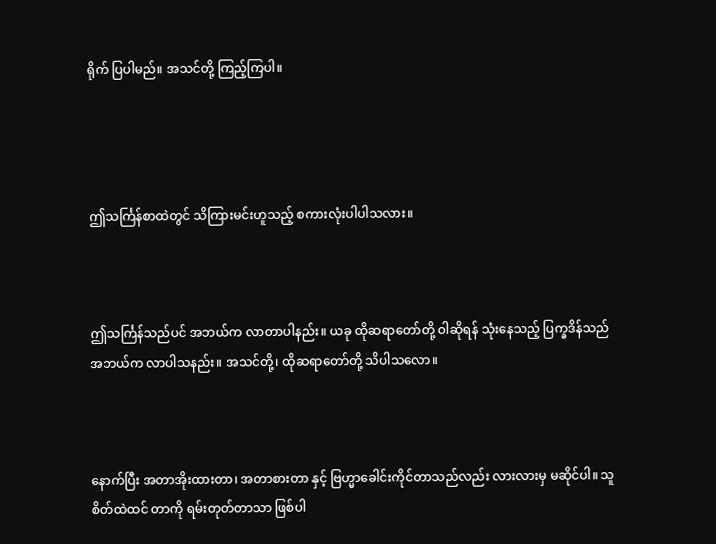ရိုက် ပြပါမည်။ အသင်တို့ ကြည့်ကြပါ။




ဤသင်္ကြန်စာထဲတွင် သိကြားမင်းဟူသည့် စကားလုံးပါပါသလား။



ဤသင်္ကြန်သည်ပင် အဘယ်က လာတာပါနည်း။ ယခု ထိုဆရာတော်တို့ ဝါဆိုရန် သုံးနေသည့် ပြက္ခဒိန်သည် အဘယ်က လာပါသနည်း။ အသင်တို့၊ ထိုဆရာတော်တို့ သိပါသလော။



နောက်ပြီး အတာအိုးထားတာ၊ အတာစားတာ နှင့် ဗြဟ္မာခေါင်းကိုင်တာသည်လည်း လားလားမှ မဆိုင်ပါ။ သူစိတ်ထဲထင် တာကို ရမ်းတုတ်တာသာ ဖြစ်ပါ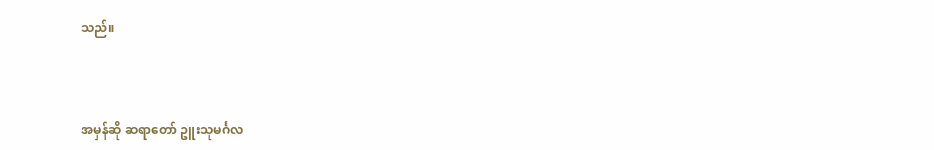သည်။



အမှန်ဆို ဆရာတော် ဥူးသုမင်္ဂလ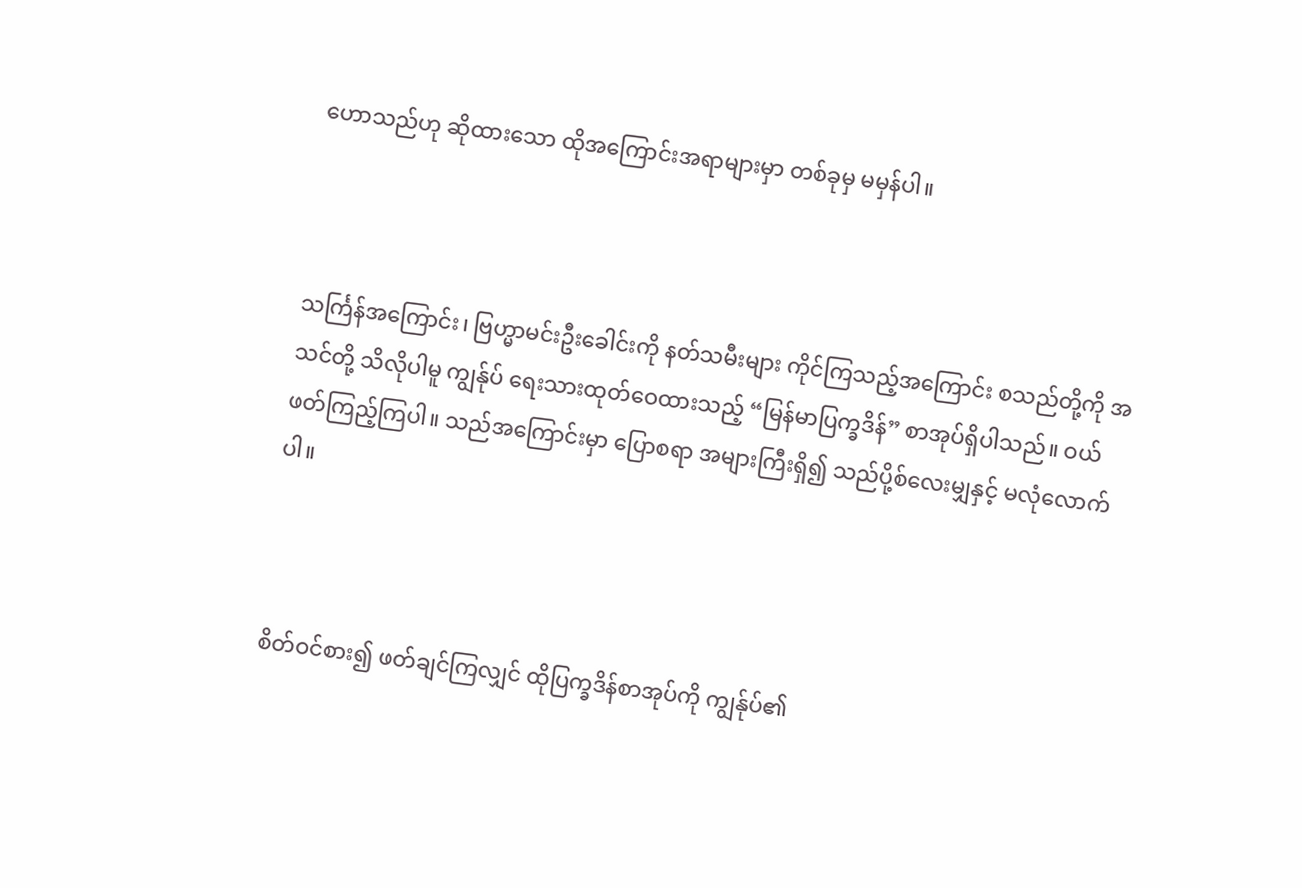ဟောသည်ဟု ဆိုထားသော ထိုအကြောင်းအရာများမှာ တစ်ခုမှ မမှန်ပါ။



သင်္ကြန်အကြောင်း၊ ဗြဟ္မာမင်းဦးခေါင်းကို နတ်သမီးများ ကိုင်ကြသည့်အကြောင်း စသည်တို့ကို အသင်တို့ သိလိုပါမူ ကျွန်ုပ် ရေးသားထုတ်ဝေထားသည့် “မြန်မာပြက္ခဒိန်” စာအုပ်ရှိပါသည်။ ဝယ်ဖတ်ကြည့်ကြပါ။ သည်အကြောင်းမှာ ပြောစရာ အများကြီးရှိ၍ သည်ပို့စ်လေးမျှနှင့် မလုံလောက်ပါ။



စိတ်ဝင်စား၍ ဖတ်ချင်ကြလျှင် ထိုပြက္ခဒိန်စာအုပ်ကို ကျွန်ုပ်၏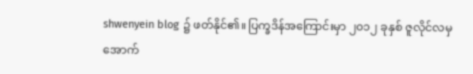shwenyein blog ၌ ဖတ်နိုင်၏။ ပြက္ခဒိန်အကြောင်းမှာ ၂၀၁၂ ခုနှစ် ဇူလိုင်လမှ အောက်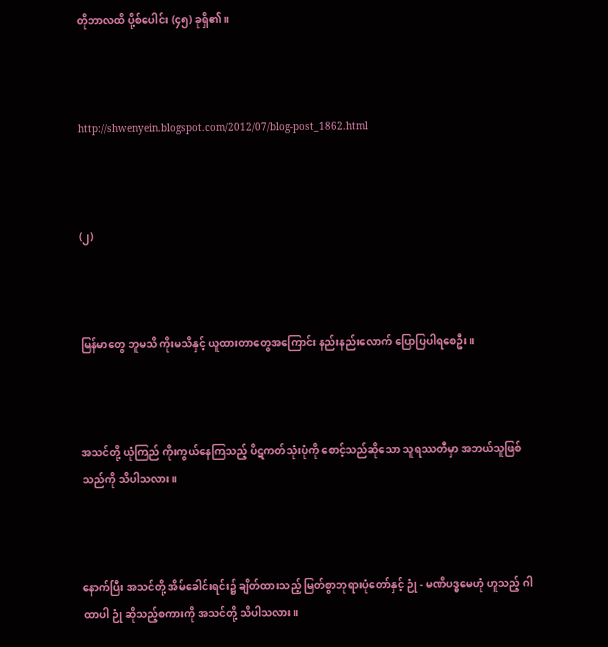တိုဘာလထိ ပို့စ်ပေါင်း (၄၅) ခုရှိ၏။



http://shwenyein.blogspot.com/2012/07/blog-post_1862.html



(၂)



မြန်မာတွေ ဘူမသိ ကိုးမသိနှင့် ယူထားတာတွေအကြောင်း နည်းနည်းလောက် ပြောပြပါရစေဦး။



အသင်တို့ ယုံကြည် ကိုးကွယ်နေကြသည့် ပိဋကတ်သုံးပုံကို စောင့်သည်ဆိုသော သူရဿတီမှာ အဘယ်သူဖြစ်သည်ကို သိပါသလား။



နောက်ပြီး အသင်တို့ အိမ်ခေါင်းရင်း၌ ချိတ်ထားသည့် မြတ်စွာဘုရားပုံတော်နှင့် ဉုံ - မဏိပဒ္ဓမေဟုံ ဟူသည့် ဂါထာပါ ဉုံ ဆိုသည့်စကားကို အသင်တို့ သိပါသလား။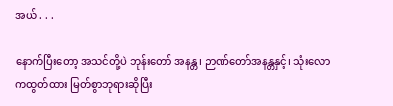အယ် . . .

နောက်ပြီးတော့ အသင်တို့ပဲ ဘုန်းတော် အနန္တ၊ ဉာဏ်တော်အနန္တနှင့်၊ သုံးလောကထွတ်ထား မြတ်စွာဘုရားဆိုပြီး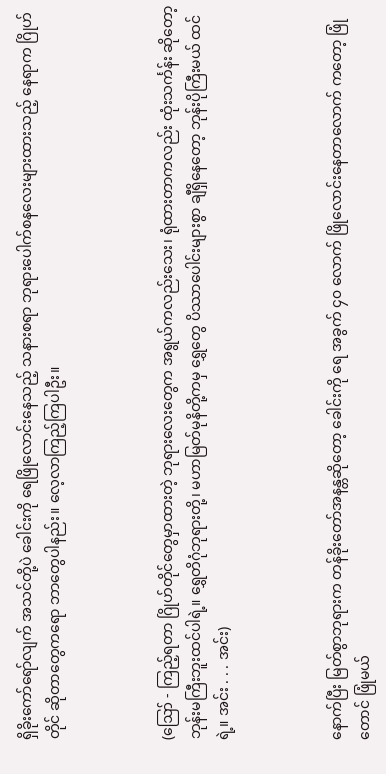ရှိခိုးကော်ရော်လျက် အသင်တို့ပဲ ခေါင်းကို ရေဖြိုလောင်းနေသည့် သနားစရာ ဘုရားပေါက်စနလေးများထားသည့် နေရာက ဂြိုဟ်တိုင် ဆိုတာတွေကရော ဘာတွေပါနည်း။ လေ့လာကြည့်ကြပါဦး။



(ဪ - ကြည့်ရတာ ဂြိုဟ်တိုင်တွေမှာထားတဲ့ ဘုရားလေးတွေက အရွယ်ကလည်းသေး၊ ရုံထားတာကလည်း ထုံးသင်္ကန်း ဆိုတော့ ဘုန်းမကြီးဘူးထင်ပါရဲ့။ ရွှေတိဂုံဘုရားတို့၊ မဟာမြတ်မုနိတို့ကမှ ရွှေတွေ ပိဿာပေါင်းများစွာ ချီရှိနေတော့ ဘုန်းပိုကြီးမယ် ထင်ရဲ့။ အင်း . . . အင်း)



နောက်ပြီး မြတ်စွာဘုရားက တန်ခိုးတော်အနန္တဆိုတော့ ခေါင်းကို ရေ အခွက် ၄၀ လောက် ဖြိုလောင်းနေတာလောက် ကတော့ ဖြုံတောင် ဖြုံမယ်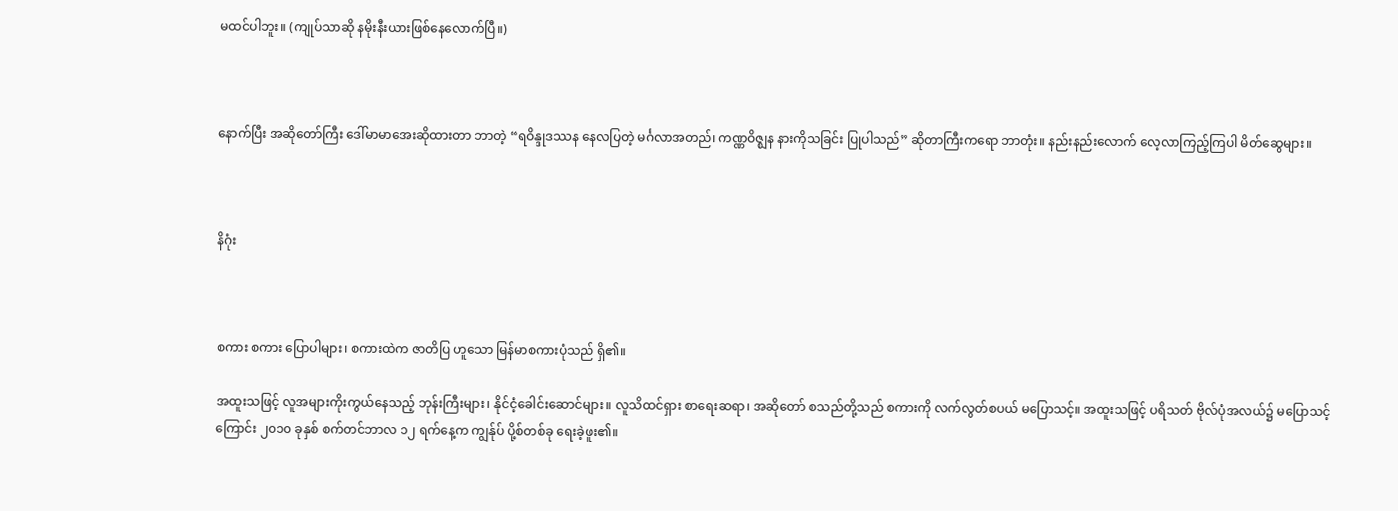မထင်ပါဘူး။ (ကျုပ်သာဆို နမိုးနီးယားဖြစ်နေလောက်ပြီ။)



နောက်ပြီး အဆိုတော်ကြီး ဒေါ်မာမာအေးဆိုထားတာ ဘာတဲ့ “ရဝိန္ဒုဒဿန နေလပြတဲ့ မင်္ဂလာအတည်၊ ကဏ္ဏဝိဇ္ဈန နားကိုသခြင်း ပြုပါသည်” ဆိုတာကြီးကရော ဘာတုံး။ နည်းနည်းလောက် လေ့လာကြည့်ကြပါ မိတ်ဆွေများ။



နိဂုံး



စကား စကား ပြောပါများ၊ စကားထဲက ဇာတိပြ ဟူသော မြန်မာစကားပုံသည် ရှိ၏။

အထူးသဖြင့် လူအများကိုးကွယ်နေသည့် ဘုန်းကြီးများ၊ နိုင်ငံ့ခေါင်းဆောင်များ။ လူသိထင်ရှား စာရေးဆရာ၊ အဆိုတော် စသည်တို့သည် စကားကို လက်လွတ်စပယ် မပြောသင့်။ အထူးသဖြင့် ပရိသတ် ဗိုလ်ပုံအလယ်၌ မပြောသင့်ကြောင်း ၂၀၁၀ ခုနှစ် စက်တင်ဘာလ ၁၂ ရက်နေ့က ကျွန်ုပ် ပို့စ်တစ်ခု ရေးခဲ့ဖူး၏။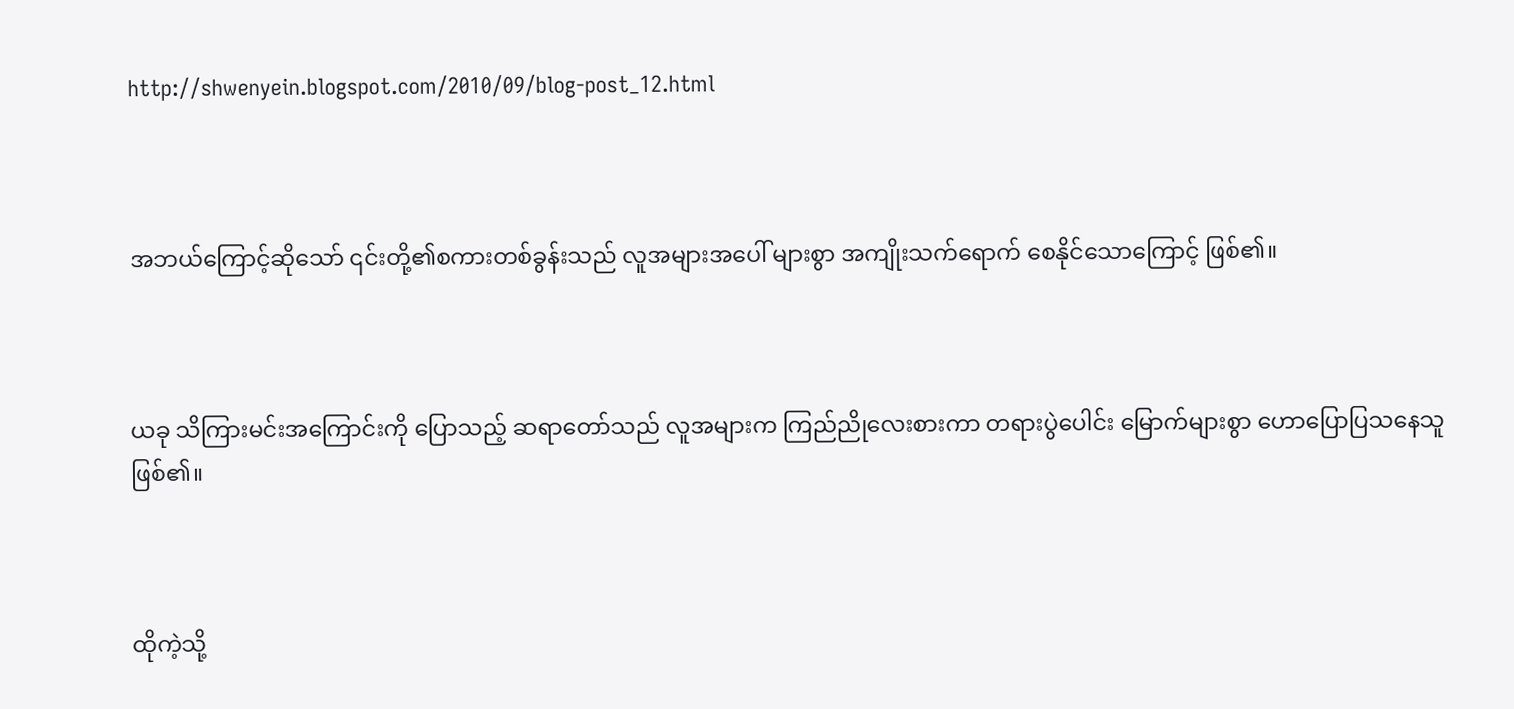http://shwenyein.blogspot.com/2010/09/blog-post_12.html



အဘယ်ကြောင့်ဆိုသော် ၎င်းတို့၏စကားတစ်ခွန်းသည် လူအများအပေါ် များစွာ အကျိုးသက်ရောက် စေနိုင်သောကြောင့် ဖြစ်၏။



ယခု သိကြားမင်းအကြောင်းကို ပြောသည့် ဆရာတော်သည် လူအများက ကြည်ညိုလေးစားကာ တရားပွဲပေါင်း မြောက်များစွာ ဟောပြောပြသနေသူ ဖြစ်၏။



ထိုကဲ့သို့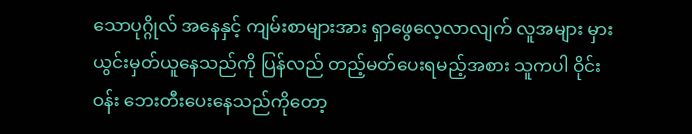သောပုဂ္ဂိုလ် အနေနှင့် ကျမ်းစာများအား ရှာဖွေလေ့လာလျက် လူအများ မှားယွင်းမှတ်ယူနေသည်ကို ပြန်လည် တည့်မတ်ပေးရမည့်အစား သူကပါ ဝိုင်းဝန်း ဘေးတီးပေးနေသည်ကိုတော့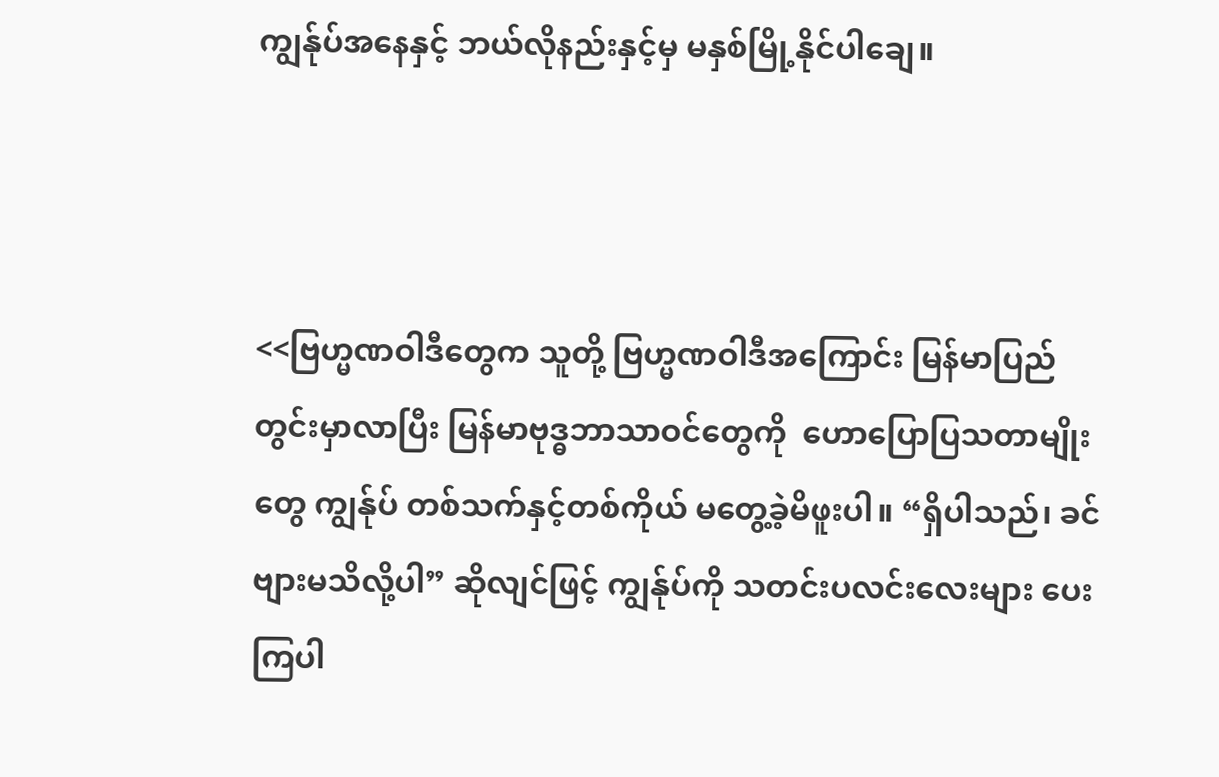ကျွန်ုပ်အနေနှင့် ဘယ်လိုနည်းနှင့်မှ မနှစ်မြို့နိုင်ပါချေ။



<<ဗြဟ္မဏဝါဒီတွေက သူတို့ ဗြဟ္မဏဝါဒီအကြောင်း မြန်မာပြည်တွင်းမှာလာပြီး မြန်မာဗုဒ္ဓဘာသာဝင်တွေကို  ဟောပြောပြသတာမျိုးတွေ ကျွန်ုပ် တစ်သက်နှင့်တစ်ကိုယ် မတွေ့ခဲ့မိဖူးပါ။ “ရှိပါသည်၊ ခင်ဗျားမသိလို့ပါ” ဆိုလျင်ဖြင့် ကျွန်ုပ်ကို သတင်းပလင်းလေးများ ပေးကြပါ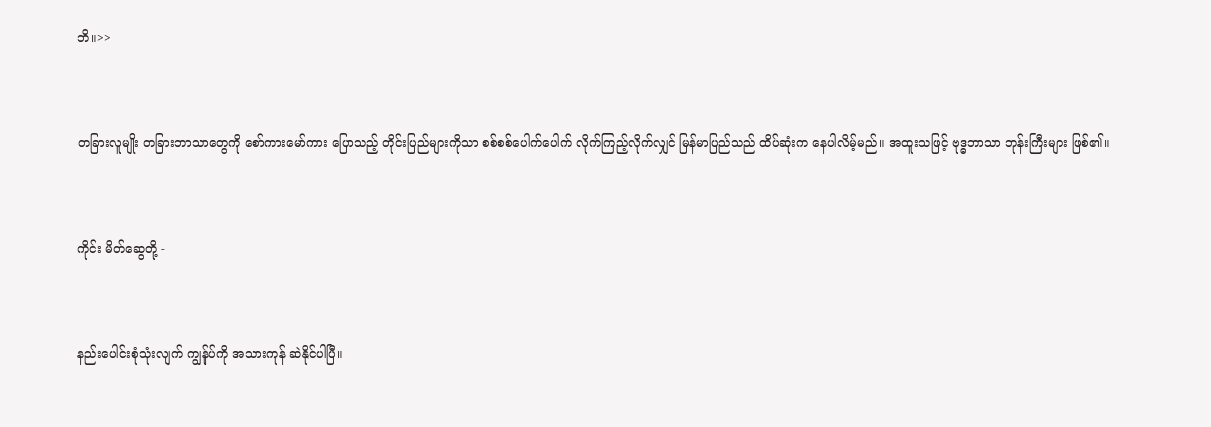ဘိ။>>



တခြားလူမျိုး တခြားဘာသာတွေကို စော်ကားမော်ကား ပြောသည့် တိုင်းပြည်များကိုသာ စစ်စစ်ပေါက်ပေါက် လိုက်ကြည့်လိုက်လျှင် မြန်မာပြည်သည် ထိပ်ဆုံးက နေပါလိမ့်မည်။ အထူးသဖြင့် ဗုဒ္ဓဘာသာ ဘုန်းကြီးများ ဖြစ်၏။



ကိုင်း မိတ်ဆွေတို့ -



နည်းပေါင်းစုံသုံးလျက် ကျွန်ုပ်ကို အသားကုန် ဆဲနိုင်ပါပြီ။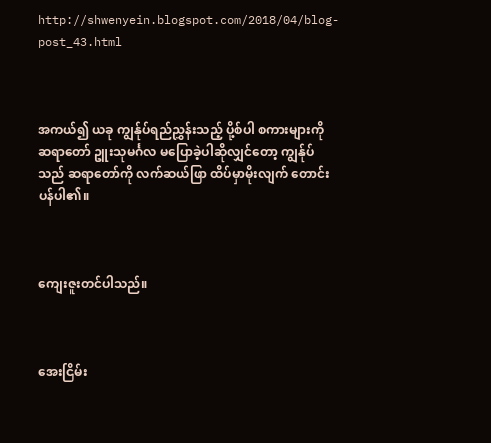http://shwenyein.blogspot.com/2018/04/blog-post_43.html



အကယ်၍ ယခု ကျွန်ုပ်ရည်ညွှန်းသည့် ပို့စ်ပါ စကားများကို ဆရာတော် ဥူးသုမင်္ဂလ မပြောခဲ့ပါဆိုလျှင်တော့ ကျွန်ုပ်သည် ဆရာတော်ကို လက်ဆယ်ဖြာ ထိပ်မှာမိုးလျက် တောင်းပန်ပါ၏။



ကျေးဇူးတင်ပါသည်။



အေးငြိမ်း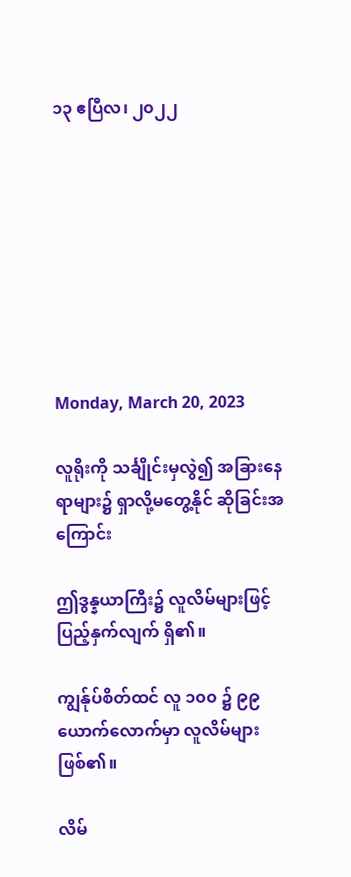၁၃ ဧပြီလ၊ ၂၀၂၂








Monday, March 20, 2023

လူရိုးကို သင်္ချိုင်းမှလွဲ၍ အခြားနေရာများ၌ ရှာလို့မတွေ့နိုင် ဆိုခြင်းအကြောင်း

ဤဒွန္နယာကြီး၌ လူလိမ်များဖြင့် ပြည့်နှက်လျက် ရှိ၏။

ကျွန်ုပ်စိတ်ထင် လူ ၁၀၀ ၌ ၉၉ ယောက်လောက်မှာ လူလိမ်များ ဖြစ်၏။

လိမ်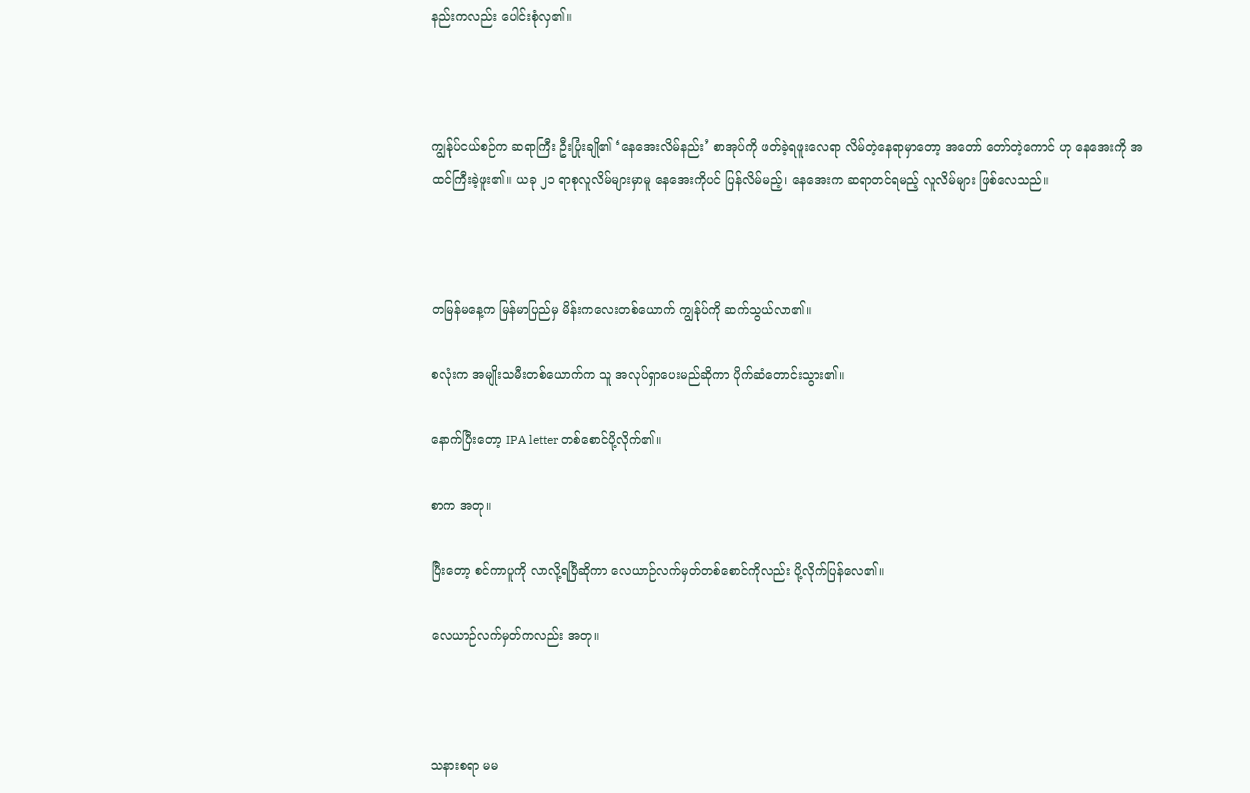နည်းကလည်း ပေါင်းစုံလှ၏။



ကျွန်ုပ်ငယ်စဉ်က ဆရာကြီး ဦးပြုံးချို၏ ‘နေအေးလိမ်နည်း’ စာအုပ်ကို ဖတ်ခဲ့ရဖူးလေရာ လိမ်တဲ့နေရာမှာတော့ အတော် တော်တဲ့ကောင် ဟု နေအေးကို အထင်ကြီးခဲ့ဖူး၏။ ယခု ၂၁ ရာစုလူလိမ်များမှာမူ နေအေးကိုပင် ပြန်လိမ်မည့်၊ နေအေးက ဆရာတင်ရမည့် လူလိမ်များ ဖြစ်လေသည်။



တမြန်မနေ့က မြန်မာပြည်မှ မိန်းကလေးတစ်ယောက် ကျွန်ုပ်ကို ဆက်သွယ်လာ၏။

စလုံးက အမျိုးသမီးတစ်ယောက်က သူ အလုပ်ရှာပေးမည်ဆိုကာ ပိုက်ဆံတောင်းသွား၏။

နောက်ပြီးတော့ IPA letter တစ်စောင်ပို့လိုက်၏။

စာက အတု။

ပြီးတော့ စင်ကာပူကို လာလို့ရပြီဆိုကာ လေယာဉ်လက်မှတ်တစ်စောင်ကိုလည်း ပို့လိုက်ပြန်လေ၏။

လေယာဉ်လက်မှတ်ကလည်း အတု။



သနားစရာ မမ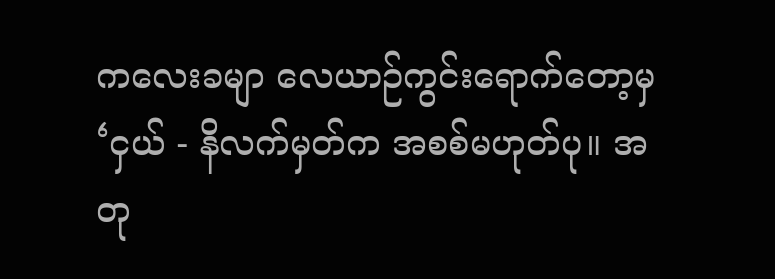ကလေးခမျာ လေယာဉ်ကွင်းရောက်တော့မှ ‘ငှယ် - နိလက်မှတ်က အစစ်မဟုတ်ပု။ အတု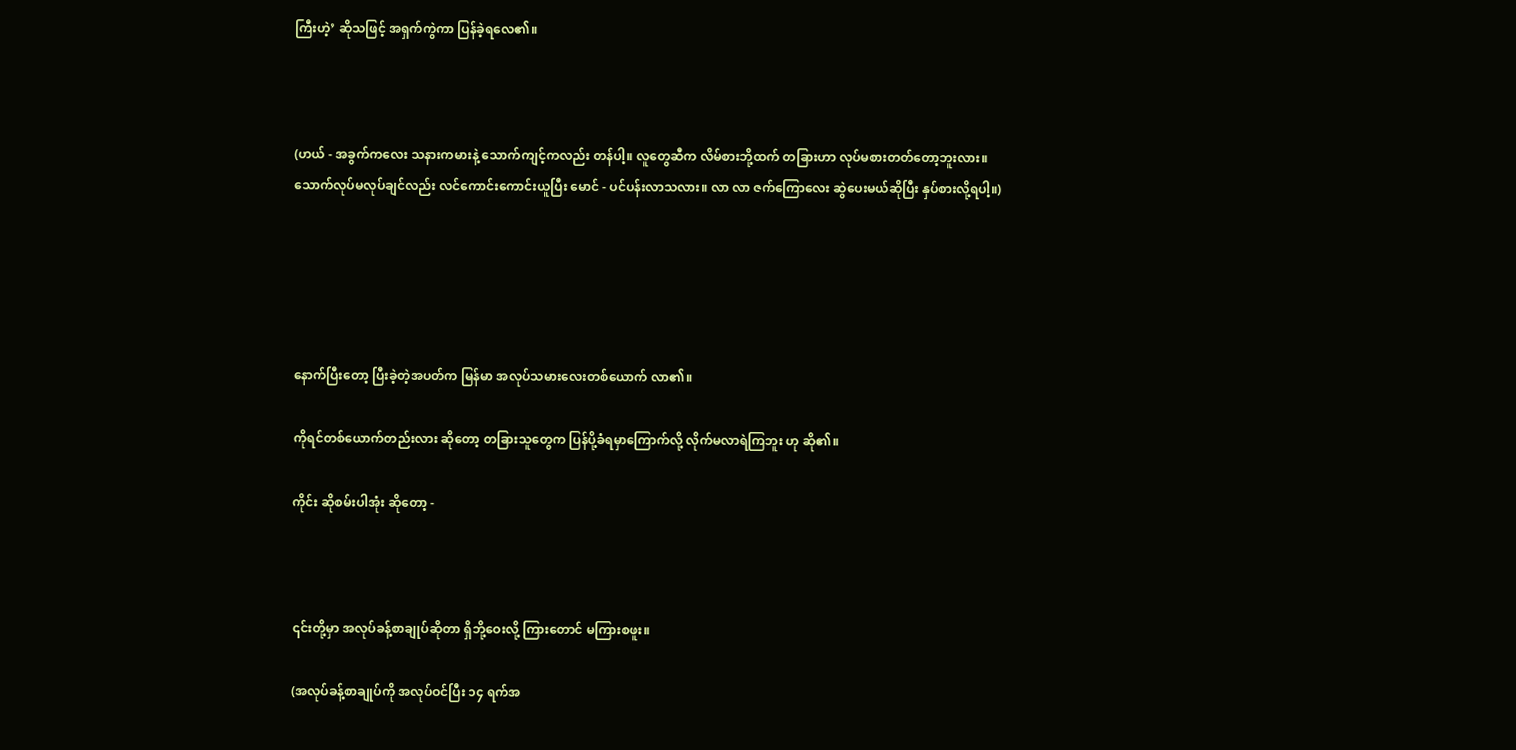ကြီးဟဲ့’ ဆိုသဖြင့် အရှက်ကွဲကာ ပြန်ခဲ့ရလေ၏။



(ဟယ် - အခွက်ကလေး သနားကမားနဲ့ သောက်ကျင့်ကလည်း တန်ပါ့။ လူတွေဆီက လိမ်စားဘို့ထက် တခြားဟာ လုပ်မစားတတ်တော့ဘူးလား။ သောက်လုပ်မလုပ်ချင်လည်း လင်ကောင်းကောင်းယူပြီး မောင် - ပင်ပန်းလာသလား။ လာ လာ ဇက်ကြောလေး ဆွဲပေးမယ်ဆိုပြီး နှပ်စားလို့ရပါ့။)





နောက်ပြီးတော့ ပြီးခဲ့တဲ့အပတ်က မြန်မာ အလုပ်သမားလေးတစ်ယောက် လာ၏။

ကိုရင်တစ်ယောက်တည်းလား ဆိုတော့ တခြားသူတွေက ပြန်ပို့ခံရမှာကြောက်လို့ လိုက်မလာရဲကြဘူး ဟု ဆို၏။

ကိုင်း ဆိုစမ်းပါအုံး ဆိုတော့ -



၎င်းတို့မှာ အလုပ်ခန့်စာချုပ်ဆိုတာ ရှိဘို့ဝေးလို့ ကြားတောင် မကြားစဖူး။

(အလုပ်ခန့်စာချုပ်ကို အလုပ်ဝင်ပြီး ၁၄ ရက်အ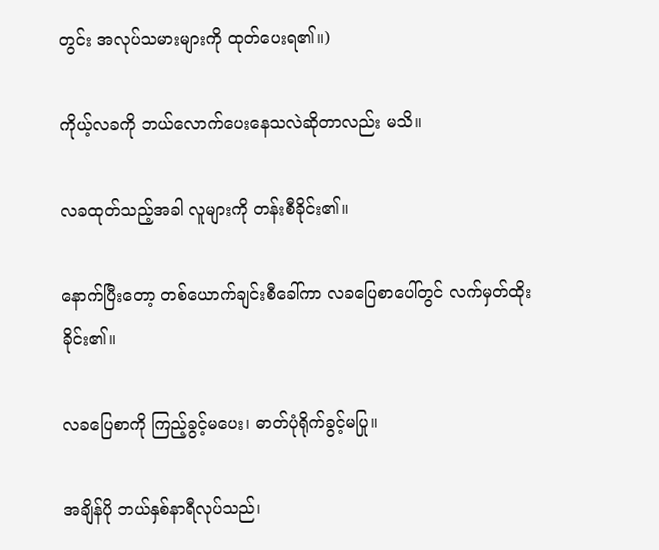တွင်း အလုပ်သမားများကို ထုတ်ပေးရ၏။)

ကိုယ့်လခကို ဘယ်လောက်ပေးနေသလဲဆိုတာလည်း မသိ။

လခထုတ်သည့်အခါ လူများကို တန်းစီခိုင်း၏။

နောက်ပြီးတော့ တစ်ယောက်ချင်းစီခေါ်ကာ လခပြေစာပေါ်တွင် လက်မှတ်ထိုးခိုင်း၏။

လခပြေစာကို ကြည့်ခွင့်မပေး၊ ဓာတ်ပုံရိုက်ခွင့်မပြု။

အချိန်ပို ဘယ်နှစ်နာရီလုပ်သည်၊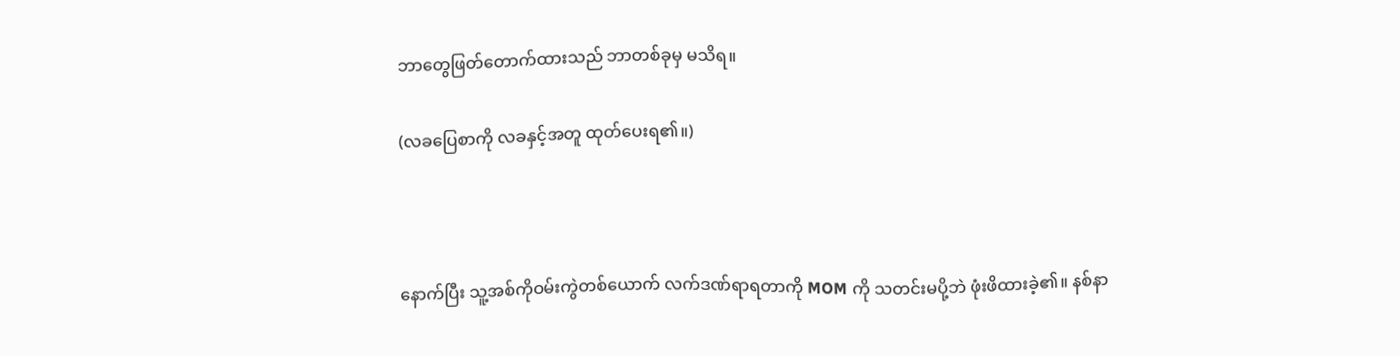ဘာတွေဖြတ်တောက်ထားသည် ဘာတစ်ခုမှ မသိရ။

(လခပြေစာကို လခနှင့်အတူ ထုတ်ပေးရ၏။)



နောက်ပြီး သူ့အစ်ကိုဝမ်းကွဲတစ်ယောက် လက်ဒဏ်ရာရတာကို MOM ကို သတင်းမပို့ဘဲ ဖုံးဖိထားခဲ့၏။ နစ်နာ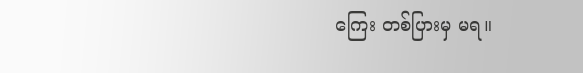ကြေး တစ်ပြားမှ မရ။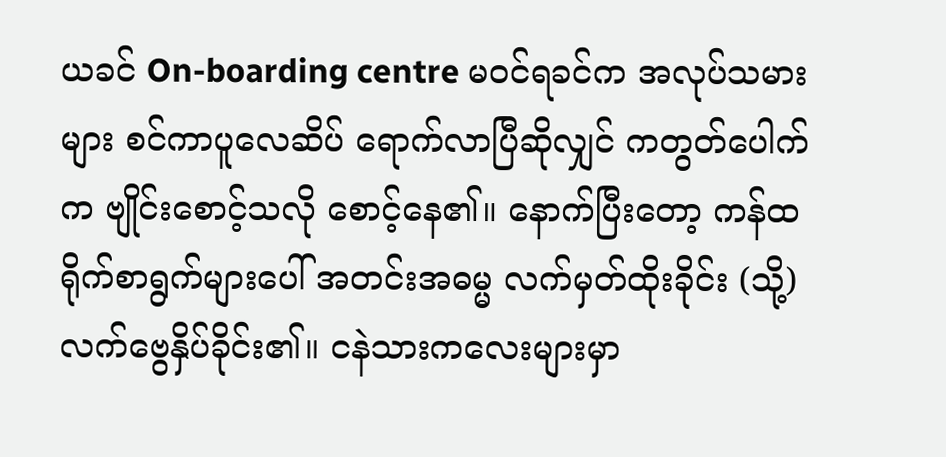ယခင် On-boarding centre မဝင်ရခင်က အလုပ်သမားများ စင်ကာပူလေဆိပ် ရောက်လာပြီဆိုလျှင် ကတွတ်ပေါက်က ဗျိုင်းစောင့်သလို စောင့်နေ၏။ နောက်ပြီးတော့ ကန်ထရိုက်စာရွက်များပေါ် အတင်းအဓမ္မ လက်မှတ်ထိုးခိုင်း (သို့) လက်ဗွေနှိပ်ခိုင်း၏။ ငနဲသားကလေးများမှာ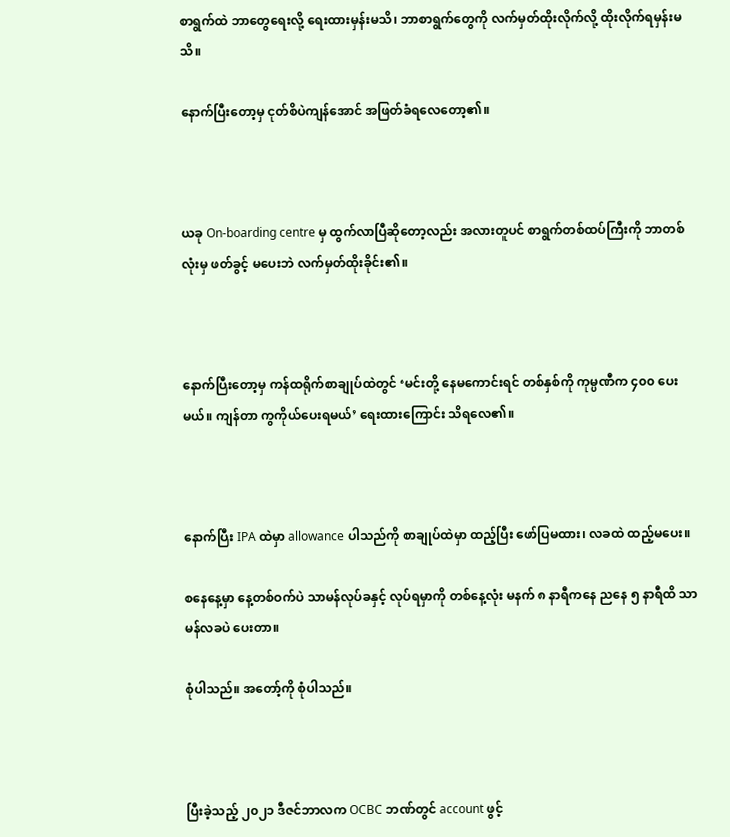စာရွက်ထဲ ဘာတွေရေးလို့ ရေးထားမှန်းမသိ၊ ဘာစာရွက်တွေကို လက်မှတ်ထိုးလိုက်လို့ ထိုးလိုက်ရမှန်းမသိ။

နောက်ပြီးတော့မှ ငုတ်စိပဲကျန်အောင် အဖြတ်ခံရလေတော့၏။



ယခု On-boarding centre မှ ထွက်လာပြီဆိုတော့လည်း အလားတူပင် စာရွက်တစ်ထပ်ကြီးကို ဘာတစ်လုံးမှ ဖတ်ခွင့် မပေးဘဲ လက်မှတ်ထိုးခိုင်း၏။



နောက်ပြီးတော့မှ ကန်ထရိုက်စာချုပ်ထဲတွင် ‘မင်းတို့ နေမကောင်းရင် တစ်နှစ်ကို ကုမ္ပဏီက ၄၀၀ ပေးမယ်။ ကျန်တာ ကွကိုယ်ပေးရမယ်’ ရေးထားကြောင်း သိရလေ၏။



နောက်ပြီး IPA ထဲမှာ allowance ပါသည်ကို စာချုပ်ထဲမှာ ထည့်ပြီး ဖော်ပြမထား၊ လခထဲ ထည့်မပေး။

စနေနေ့မှာ နေ့တစ်ဝက်ပဲ သာမန်လုပ်ခနှင့် လုပ်ရမှာကို တစ်နေ့လုံး မနက် ၈ နာရီကနေ ညနေ ၅ နာရီထိ သာမန်လခပဲ ပေးတာ။

စုံပါသည်။ အတော့်ကို စုံပါသည်။



ပြီးခဲ့သည့် ၂၀၂၁ ဒီဇင်ဘာလက OCBC ဘဏ်တွင် account ဖွင့်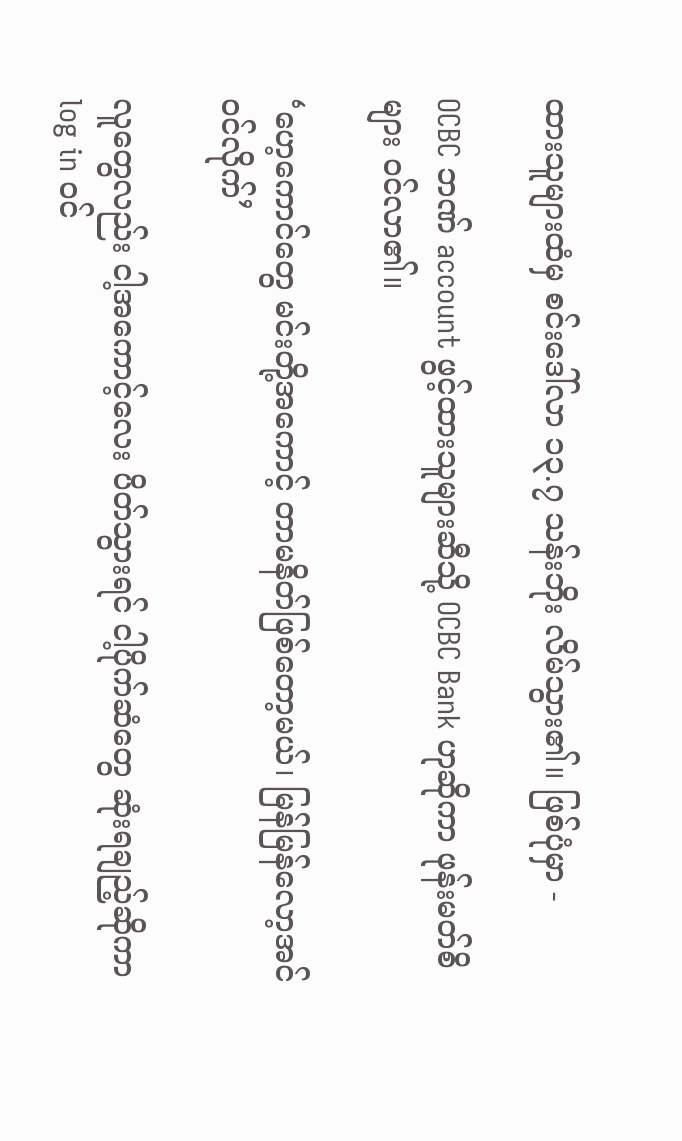ထားသူများထံမှ စင်းဒေါ်လာ ၁၃.၇ သန်းဘိုး လိမ်သွား၏။ ဖြစ်ပုံမှာ -

OCBC ဘဏ် account ဖွင့်ထားသူများဆီသို့ OCBC Bank ဟုဆိုကာ ဖုန်းမတ်စိများ ဝင်လာ၏။

‘ဟေ့ကောင်တွေ မင်းတို့အကောင့် တာမနိတ်ဖြစ်တော့မယ်၊ မြန်မြန်လော့အင်ဝင်လိုက်’

လူတွေလည်း ငါ့အကောင့်လေး ပိတ်သွားရင် ငါ့ပိုက်ဆံတွေ ဆုံးရချည့်ဆိုကာ log in ဝင်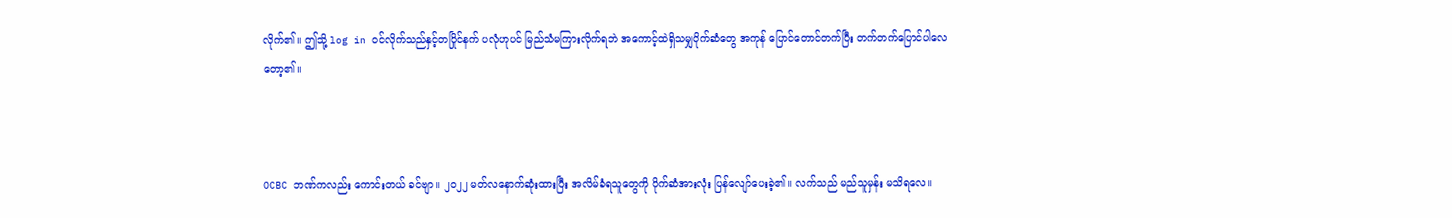လိုက်၏။ ဤသို့ log in ဝင်လိုက်သည်နှင့်တပြိုင်နက် ပလုံဟုပင် မြည်သံမကြားလိုက်ရဘဲ အကောင့်ထဲရှိသမျှပိုက်ဆံတွေ အကုန် ပြောင်တောင်တက်ပြီး တက်တက်ပြောင်ပါလေတော့၏။



OCBC ဘဏ်ကလည်း ကောင်းတယ် ခင်ဗျာ။ ၂၀၂၂ မတ်လနောက်ဆုံးထားပြီး အလိမ်ခံရသူတွေကို ပိုက်ဆံအားလုံး ပြန်လျော်ပေးခဲ့၏။ လက်သည် မည်သူမှန်း မသိရလေ။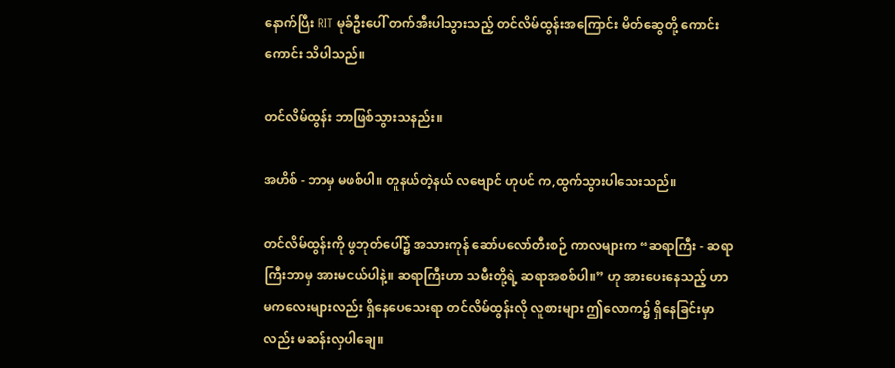နောက်ပြီး RIT မုခ်ဦးပေါ် တက်အီးပါသွားသည့် တင်လိမ်ထွန်းအကြောင်း မိတ်ဆွေတို့ ကောင်းကောင်း သိပါသည်။

တင်လိမ်ထွန်း ဘာဖြစ်သွားသနည်း။

အဟိစ် - ဘာမှ မဖစ်ပါ။ တူနယ်တဲ့နယ် လဗျောင် ဟုပင် က,ထွက်သွားပါသေးသည်။

တင်လိမ်ထွန်းကို ဖွဘုတ်ပေါ်၌ အသားကုန် ဆော်ပလော်တီးစဉ် ကာလများက “ဆရာကြီး - ဆရာကြီးဘာမှ အားမငယ်ပါနဲ့။ ဆရာကြီးဟာ သမီးတို့ရဲ့ ဆရာအစစ်ပါ။” ဟု အားပေးနေသည့် ဟာမကလေးများလည်း ရှိနေပေသေးရာ တင်လိမ်ထွန်းလို လူစားများ ဤလောက၌ ရှိနေခြင်းမှာလည်း မဆန်းလှပါချေ။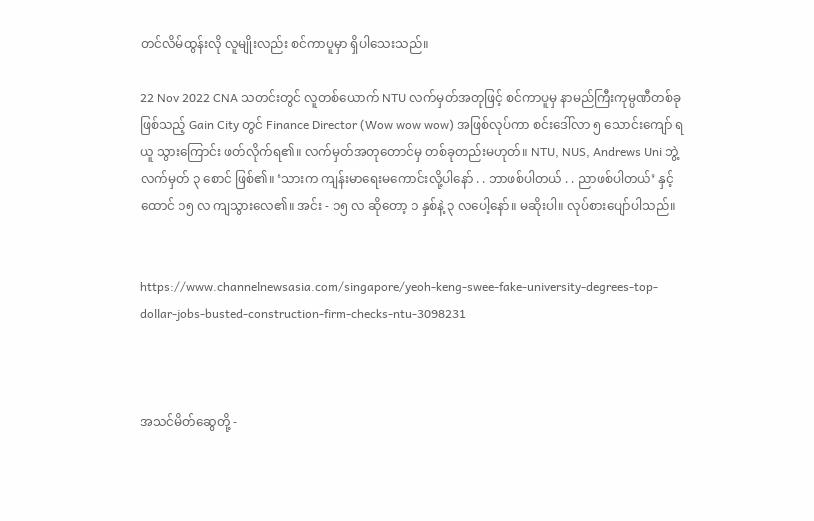တင်လိမ်ထွန်းလို လူမျိုးလည်း စင်ကာပူမှာ ရှိပါသေးသည်။

22 Nov 2022 CNA သတင်းတွင် လူတစ်ယောက် NTU လက်မှတ်အတုဖြင့် စင်ကာပူမှ နာမည်ကြီးကုမ္ပဏီတစ်ခု ဖြစ်သည့် Gain City တွင် Finance Director (Wow wow wow) အဖြစ်လုပ်ကာ စင်းဒေါ်လာ ၅ သောင်းကျော် ရယူ သွားကြောင်း ဖတ်လိုက်ရ၏။ လက်မှတ်အတုတောင်မှ တစ်ခုတည်းမဟုတ်။ NTU, NUS, Andrews Uni ဘွဲ့လက်မှတ် ၃ စောင် ဖြစ်၏။ ‘သားက ကျန်းမာရေးမကောင်းလို့ပါနော် . . ဘာဖစ်ပါတယ် . . ညာဖစ်ပါတယ်’ နှင့် ထောင် ၁၅ လ ကျသွားလေ၏။ အင်း - ၁၅ လ ဆိုတော့ ၁ နှစ်နဲ့ ၃ လပေါ့နော်။ မဆိုးပါ။ လုပ်စားပျော်ပါသည်။


https://www.channelnewsasia.com/singapore/yeoh-keng-swee-fake-university-degrees-top-dollar-jobs-busted-construction-firm-checks-ntu-3098231



အသင်မိတ်ဆွေတို့ -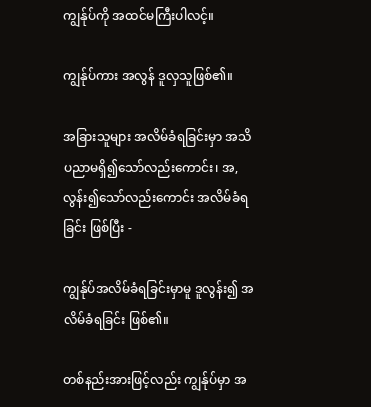ကျွန်ုပ်ကို အထင်မကြီးပါလင့်။

ကျွန်ုပ်ကား အလွန် ဒူလှသူဖြစ်၏။

အခြားသူများ အလိမ်ခံရခြင်းမှာ အသိပညာမရှိ၍သော်လည်းကောင်း၊ အ,လွန်း၍သော်လည်းကောင်း အလိမ်ခံရခြင်း ဖြစ်ပြီး -

ကျွန်ုပ်အလိမ်ခံရခြင်းမှာမူ ဒူလွန်း၍ အလိမ်ခံရခြင်း ဖြစ်၏။

တစ်နည်းအားဖြင့်လည်း ကျွန်ုပ်မှာ အ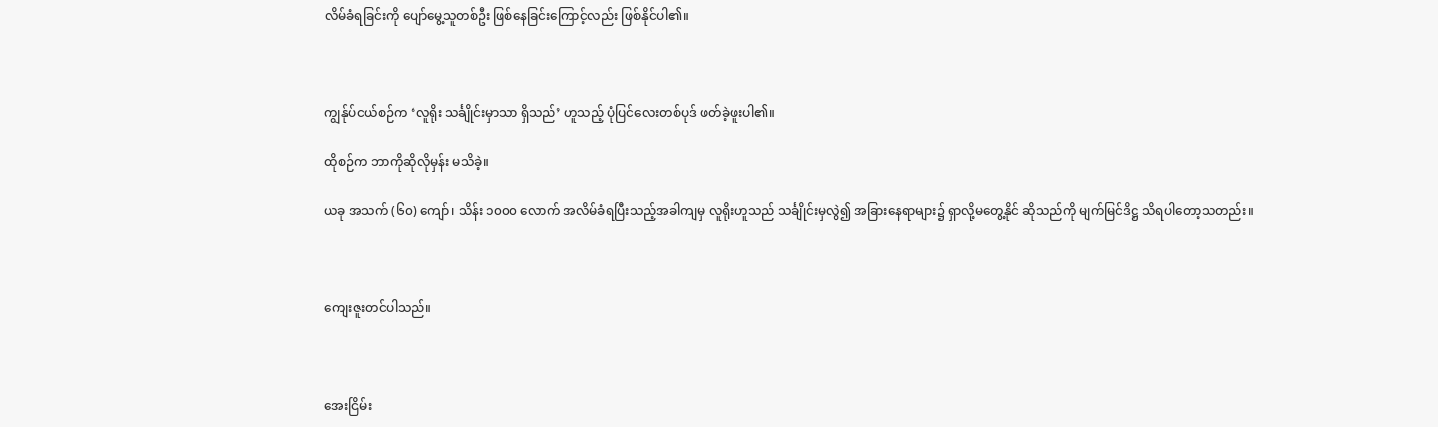လိမ်ခံရခြင်းကို ပျော်မွေ့သူတစ်ဦး ဖြစ်နေခြင်းကြောင့်လည်း ဖြစ်နိုင်ပါ၏။



ကျွန်ုပ်ငယ်စဉ်က ‘လူရိုး သင်္ချိုင်းမှာသာ ရှိသည်’ ဟူသည့် ပုံပြင်လေးတစ်ပုဒ် ဖတ်ခဲ့ဖူးပါ၏။

ထိုစဉ်က ဘာကိုဆိုလိုမှန်း မသိခဲ့။

ယခု အသက် (၆၀) ကျော်၊ သိန်း ၁၀၀၀ လောက် အလိမ်ခံရပြီးသည့်အခါကျမှ လူရိုးဟူသည် သင်္ချိုင်းမှလွဲ၍ အခြားနေရာများ၌ ရှာလို့မတွေ့နိုင် ဆိုသည်ကို မျက်မြင်ဒိဋ္ဌ သိရပါတော့သတည်း။



ကျေးဇူးတင်ပါသည်။



အေးငြိမ်း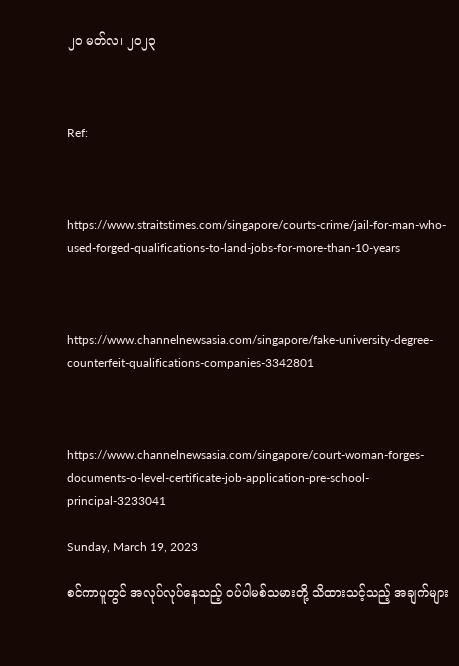၂၀ မတ်လ၊ ၂၀၂၃



Ref:



https://www.straitstimes.com/singapore/courts-crime/jail-for-man-who-used-forged-qualifications-to-land-jobs-for-more-than-10-years



https://www.channelnewsasia.com/singapore/fake-university-degree-counterfeit-qualifications-companies-3342801



https://www.channelnewsasia.com/singapore/court-woman-forges-documents-o-level-certificate-job-application-pre-school-principal-3233041

Sunday, March 19, 2023

စင်ကာပူတွင် အလုပ်လုပ်နေသည့် ဝပ်ပါမစ်သမားတို့ သိထားသင့်သည့် အချက်များ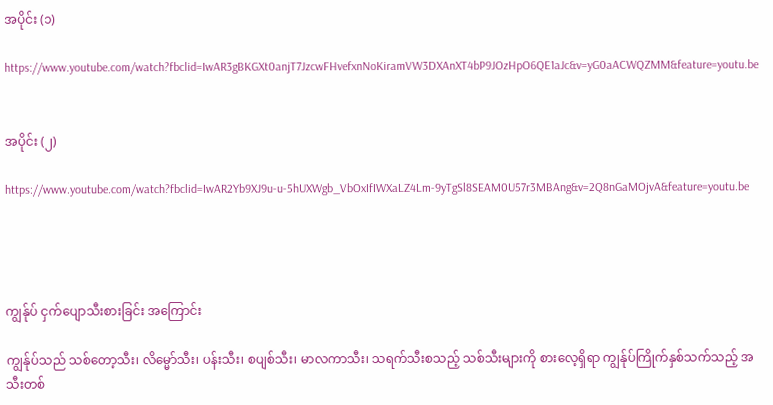အပိုင်း (၁)

https://www.youtube.com/watch?fbclid=IwAR3gBKGXt0anjT7JzcwFHvefxnNoKiramVW3DXAnXT4bP9JOzHpO6QE1aJc&v=yG0aACWQZMM&feature=youtu.be


အပိုင်း (၂)

https://www.youtube.com/watch?fbclid=IwAR2Yb9XJ9u-u-5hUXWgb_VbOxIfIWXaLZ4Lm-9yTgSl8SEAM0U57r3MBAng&v=2Q8nGaMOjvA&feature=youtu.be




ကျွန်ုပ် ငှက်ပျောသီးစားခြင်း အကြောင်း

ကျွန်ုပ်သည် သစ်တော့သီး၊ လိမ္မော်သီး၊ ပန်းသီး၊ စပျစ်သီး၊ မာလကာသီး၊ သရက်သီးစသည့် သစ်သီးများကို စားလေ့ရှိရာ ကျွန်ုပ်ကြိုက်နှစ်သက်သည့် အသီးတစ်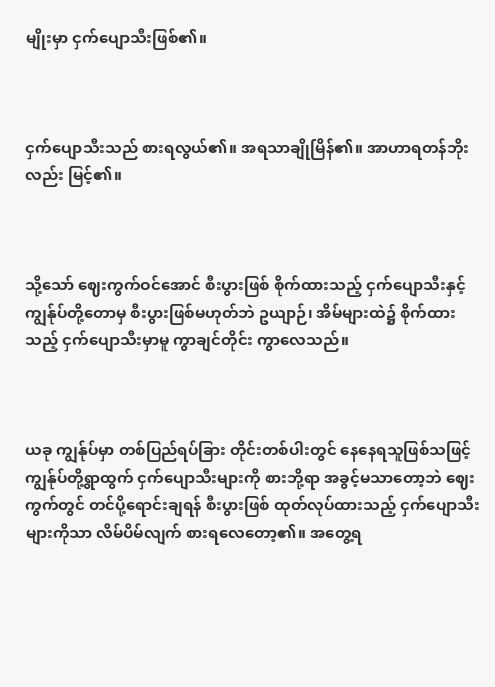မျိုးမှာ ငှက်ပျောသီးဖြစ်၏။



ငှက်ပျောသီးသည် စားရလွယ်၏။ အရသာချိုမြိန်၏။ အာဟာရတန်ဘိုးလည်း မြင့်၏။



သို့သော် ဈေးကွက်ဝင်အောင် စီးပွားဖြစ် စိုက်ထားသည့် ငှက်ပျောသီးနှင့် ကျွန်ုပ်တို့တောမှ စီးပွားဖြစ်မဟုတ်ဘဲ ဥယျာဉ်၊ အိမ်များထဲ၌ စိုက်ထားသည့် ငှက်ပျောသီးမှာမူ ကွာချင်တိုင်း ကွာလေသည်။



ယခု ကျွန်ုပ်မှာ တစ်ပြည်ရပ်ခြား တိုင်းတစ်ပါးတွင် နေနေရသူဖြစ်သဖြင့် ကျွန်ုပ်တို့ရွာထွက် ငှက်ပျောသီးများကို စားဘို့ရာ အခွင့်မသာတော့ဘဲ ဈေးကွက်တွင် တင်ပို့ရောင်းချရန် စီးပွားဖြစ် ထုတ်လုပ်ထားသည့် ငှက်ပျောသီးများကိုသာ လိမ်ပိမ်လျက် စားရလေတော့၏။ အတွေ့ရ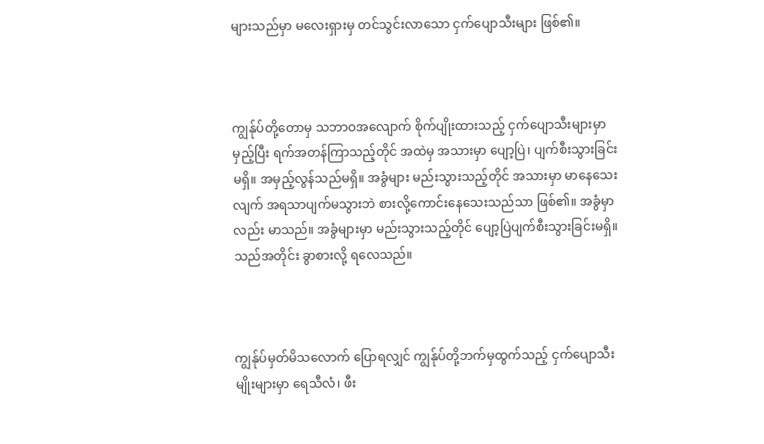များသည်မှာ မလေးရှားမှ တင်သွင်းလာသော ငှက်ပျောသီးများ ဖြစ်၏။



ကျွန်ုပ်တို့တောမှ သဘာဝအလျောက် စိုက်ပျိုးထားသည့် ငှက်ပျောသီးများမှာ မှည့်ပြီး ရက်အတန်ကြာသည့်တိုင် အထဲမှ အသားမှာ ပျော့ပြဲ၊ ပျက်စီးသွားခြင်းမရှိ။ အမှည့်လွန်သည်မရှိ။ အခွံများ မည်းသွားသည့်တိုင် အသားမှာ မာနေသေးလျက် အရသာပျက်မသွားဘဲ စားလို့ကောင်းနေသေးသည်သာ ဖြစ်၏။ အခွံမှာလည်း မာသည်။ အခွံများမှာ မည်းသွားသည့်တိုင် ပျော့ပြဲပျက်စီးသွားခြင်းမရှိ။ သည်အတိုင်း ခွာစားလို့ ရလေသည်။



ကျွန်ုပ်မှတ်မိသလောက် ပြောရလျှင် ကျွန်ုပ်တို့ဘက်မှထွက်သည့် ငှက်ပျောသီးမျိုးများမှာ ရေသီလံ၊ ဖီး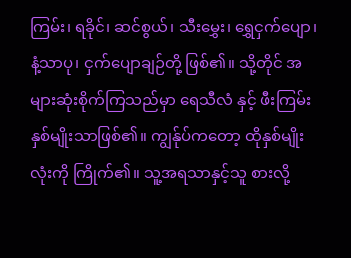ကြမ်း၊ ရခိုင်၊ ဆင်စွယ်၊ သီးမွှေး၊ ရွှေငှက်ပျော၊ နံ့သာပု၊ ငှက်ပျောချဉ်တို့ ဖြစ်၏။ သို့တိုင် အများဆုံးစိုက်ကြသည်မှာ ရေသီလံ နှင့် ဖီးကြမ်းနှစ်မျိုးသာဖြစ်၏။ ကျွန်ုပ်ကတော့ ထိုနှစ်မျိုးလုံးကို ကြိုက်၏။ သူ့အရသာနှင့်သူ စားလို့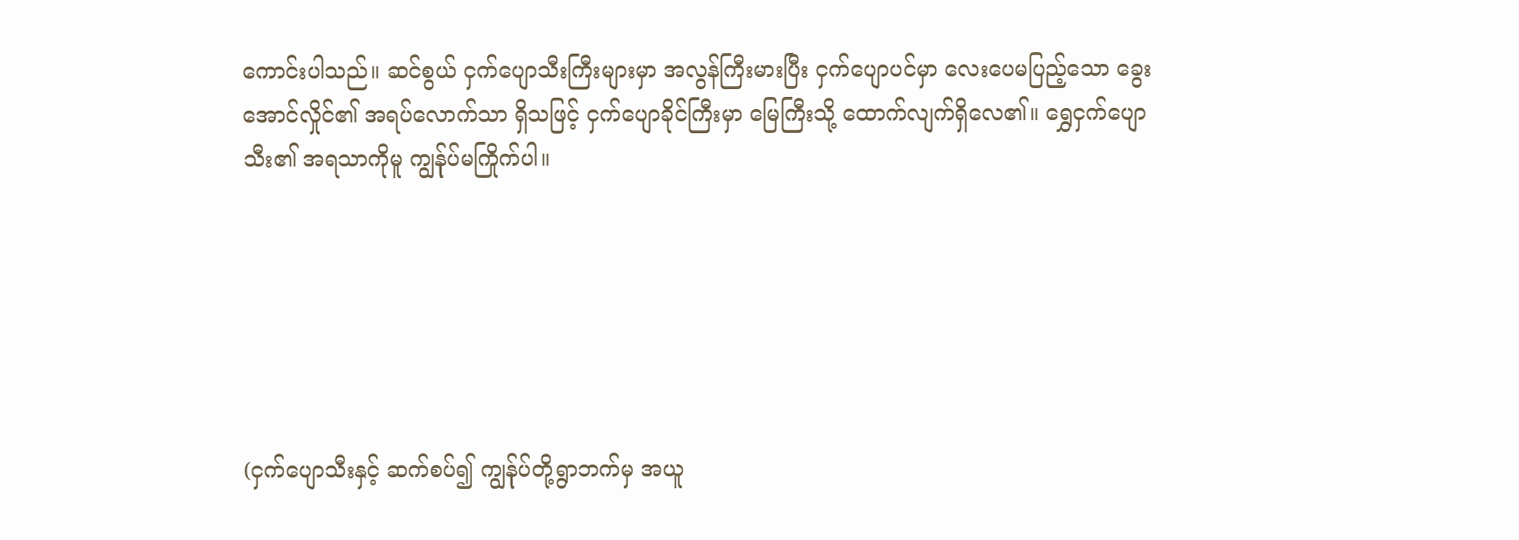ကောင်းပါသည်။ ဆင်စွယ် ငှက်ပျောသီးကြီးများမှာ အလွန်ကြီးမားပြီး ငှက်ပျောပင်မှာ လေးပေမပြည့်သော ခွေးအောင်လှိုင်၏ အရပ်လောက်သာ ရှိသဖြင့် ငှက်ပျောခိုင်ကြီးမှာ မြေကြီးသို့ ထောက်လျက်ရှိလေ၏။ ရွှေငှက်ပျောသီး၏ အရသာကိုမူ ကျွန်ုပ်မကြိုက်ပါ။






(ငှက်ပျောသီးနှင့် ဆက်စပ်၍ ကျွန်ုပ်တို့ရွာဘက်မှ အယူ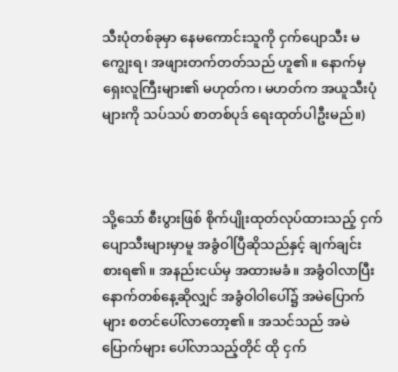သီးပုံတစ်ခုမှာ နေမကောင်းသူကို ငှက်ပျောသီး မကျွေးရ၊ အဖျားတက်တတ်သည် ဟူ၏။ နောက်မှ ရှေးလူကြီးများ၏ မဟုတ်က၊ မဟတ်က အယူသီးပုံများကို သပ်သပ် စာတစ်ပုဒ် ရေးထုတ်ပါဦးမည်။)



သို့သော် စီးပွားဖြစ် စိုက်ပျိုးထုတ်လုပ်ထားသည့် ငှက်ပျောသီးများမှာမူ အခွံဝါပြီဆိုသည်နှင့် ချက်ချင်း စားရ၏။ အနည်းငယ်မှ အထားမခံ။ အခွံဝါလာပြီး နောက်တစ်နေ့ဆိုလျှင် အခွံဝါဝါပေါ်၌ အမဲပြောက်များ စတင်ပေါ်လာတော့၏။ အသင်သည် အမဲပြောက်များ ပေါ်လာသည့်တိုင် ထို ငှက်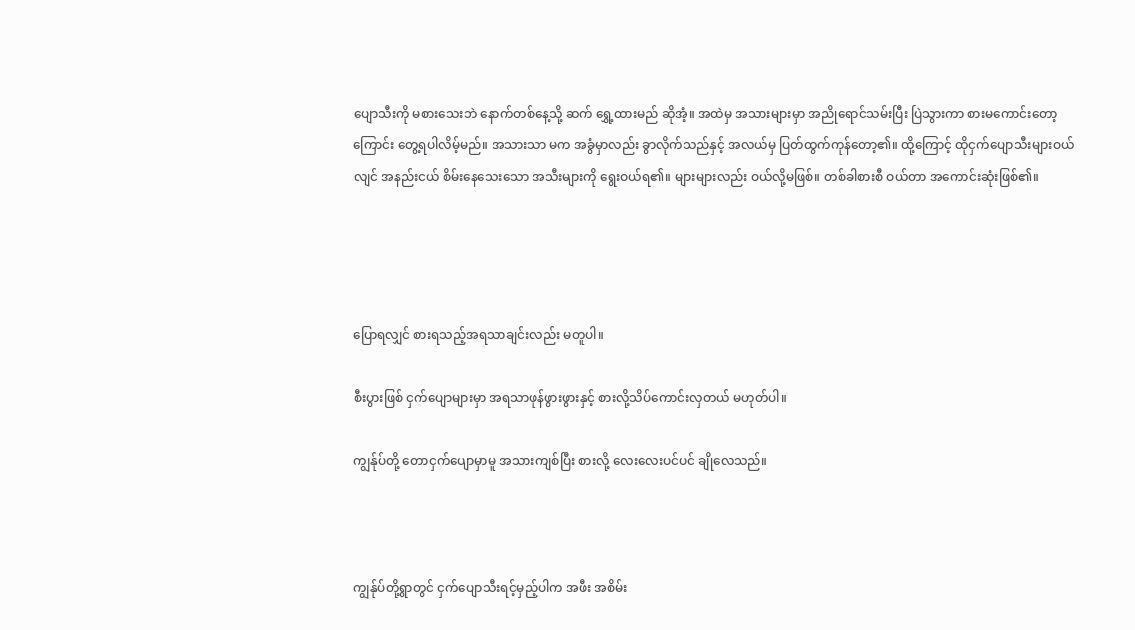ပျောသီးကို မစားသေးဘဲ နောက်တစ်နေ့သို့ ဆက် ရွှေ့ထားမည် ဆိုအံ့။ အထဲမှ အသားများမှာ အညိုရောင်သမ်းပြီး ပြဲသွားကာ စားမကောင်းတော့ကြောင်း တွေ့ရပါလိမ့်မည်။ အသားသာ မက အခွံမှာလည်း ခွာလိုက်သည်နှင့် အလယ်မှ ပြတ်ထွက်ကုန်တော့၏။ ထို့ကြောင့် ထိုငှက်ပျောသီးများဝယ်လျင် အနည်းငယ် စိမ်းနေသေးသော အသီးများကို ရွေးဝယ်ရ၏။ များများလည်း ဝယ်လို့မဖြစ်။ တစ်ခါစားစီ ဝယ်တာ အကောင်းဆုံးဖြစ်၏။




ပြောရလျှင် စားရသည့်အရသာချင်းလည်း မတူပါ။

စီးပွားဖြစ် ငှက်ပျောများမှာ အရသာဖုန်ဖွားဖွားနှင့် စားလို့သိပ်ကောင်းလှတယ် မဟုတ်ပါ။

ကျွန်ုပ်တို့ တောငှက်ပျောမှာမူ အသားကျစ်ပြီး စားလို့ လေးလေးပင်ပင် ချိုလေသည်။



ကျွန်ုပ်တို့ရွာတွင် ငှက်ပျောသီးရင့်မှည့်ပါက အဖီး အစိမ်း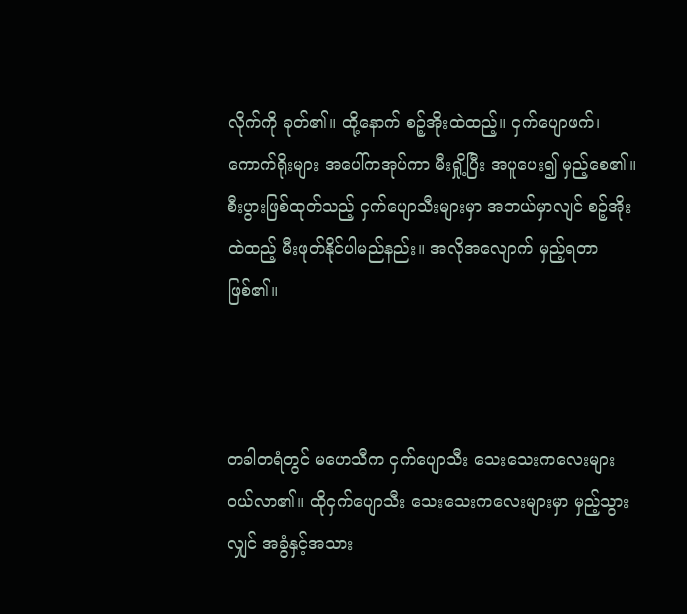လိုက်ကို ခုတ်၏။ ထို့နောက် စဉ့်အိုးထဲထည့်။ ငှက်ပျောဖက်၊ ကောက်ရိုးများ အပေါ်ကအုပ်ကာ မီးရှို့ပြီး အပူပေး၍ မှည့်စေ၏။ စီးပွားဖြစ်ထုတ်သည့် ငှက်ပျောသီးများမှာ အဘယ်မှာလျင် စဉ့်အိုးထဲထည့် မီးဖုတ်နိုင်ပါမည်နည်း။ အလိုအလျောက် မှည့်ရတာ ဖြစ်၏။



တခါတရံတွင် မဟေသီက ငှက်ပျောသီး သေးသေးကလေးများ ဝယ်လာ၏။ ထိုငှက်ပျောသီး သေးသေးကလေးများမှာ မှည့်သွားလျှင် အခွံနှင့်အသား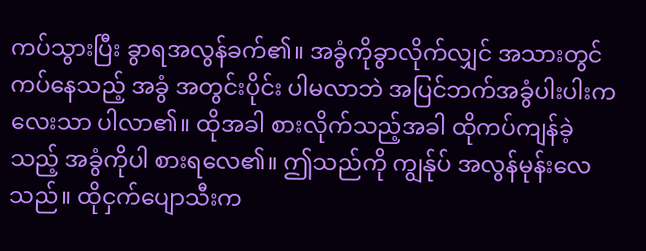ကပ်သွားပြီး ခွာရအလွန်ခက်၏။ အခွံကိုခွာလိုက်လျှင် အသားတွင်ကပ်နေသည့် အခွံ အတွင်းပိုင်း ပါမလာဘဲ အပြင်ဘက်အခွံပါးပါးကလေးသာ ပါလာ၏။ ထိုအခါ စားလိုက်သည့်အခါ ထိုကပ်ကျန်ခဲ့သည့် အခွံကိုပါ စားရလေ၏။ ဤသည်ကို ကျွန်ုပ် အလွန်မုန်းလေသည်။ ထိုငှက်ပျောသီးက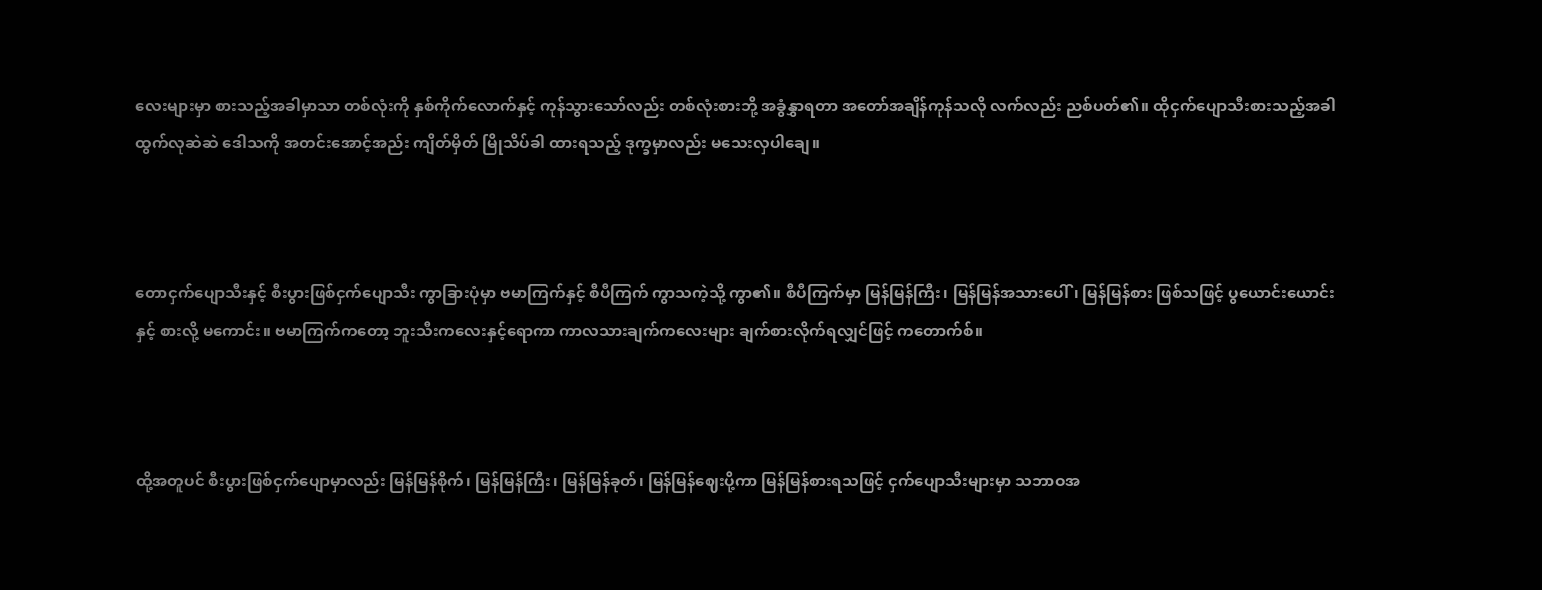လေးများမှာ စားသည့်အခါမှာသာ တစ်လုံးကို နှစ်ကိုက်လောက်နှင့် ကုန်သွားသော်လည်း တစ်လုံးစားဘို့ အခွံနွှာရတာ အတော်အချိန်ကုန်သလို လက်လည်း ညစ်ပတ်၏။ ထိုငှက်ပျောသီးစားသည့်အခါ ထွက်လုဆဲဆဲ ဒေါသကို အတင်းအောင့်အည်း ကျိတ်မှိတ် မြိုသိပ်ခါ ထားရသည့် ဒုက္ခမှာလည်း မသေးလှပါချေ။



တောငှက်ပျောသီးနှင့် စီးပွားဖြစ်ငှက်ပျောသီး ကွာခြားပုံမှာ ဗမာကြက်နှင့် စီပီကြက် ကွာသကဲ့သို့ ကွာ၏။ စီပီကြက်မှာ မြန်မြန်ကြီး၊ မြန်မြန်အသားပေါ်၊ မြန်မြန်စား ဖြစ်သဖြင့် ပွယောင်းယောင်းနှင့် စားလို့ မကောင်း။ ဗမာကြက်ကတော့ ဘူးသီးကလေးနှင့်ရောကာ ကာလသားချက်ကလေးများ ချက်စားလိုက်ရလျှင်ဖြင့် ကတောက်စ်။



ထို့အတူပင် စီးပွားဖြစ်ငှက်ပျောမှာလည်း မြန်မြန်စိုက်၊ မြန်မြန်ကြီး၊ မြန်မြန်ခုတ်၊ မြန်မြန်ဈေးပို့ကာ မြန်မြန်စားရသဖြင့် ငှက်ပျောသီးများမှာ သဘာဝအ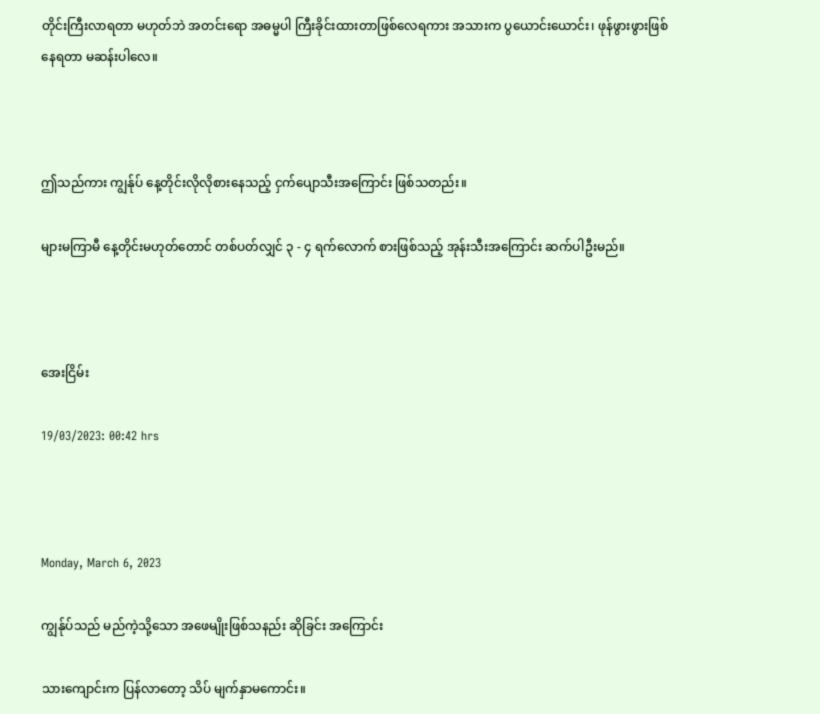တိုင်းကြီးလာရတာ မဟုတ်ဘဲ အတင်းရော အဓမ္မပါ ကြီးခိုင်းထားတာဖြစ်လေရကား အသားက ပွယောင်းယောင်း၊ ဖုန်ဖွားဖွားဖြစ်နေရတာ မဆန်းပါလေ။



ဤသည်ကား ကျွန်ုပ် နေ့တိုင်းလိုလိုစားနေသည့် ငှက်ပျောသီးအကြောင်း ဖြစ်သတည်း။

များမကြာမီ နေ့တိုင်းမဟုတ်တောင် တစ်ပတ်လျှင် ၃ - ၄ ရက်လောက် စားဖြစ်သည့် အုန်းသီးအကြောင်း ဆက်ပါဦးမည်။



အေးငြိမ်း

19/03/2023: 00:42 hrs



Monday, March 6, 2023

ကျွန်ုပ်သည် မည်ကဲ့သို့သော အဖေမျိုးဖြစ်သနည်း ဆိုခြင်း အကြောင်း

သားကျောင်းက ပြန်လာတော့ သိပ် မျက်နှာမကောင်း။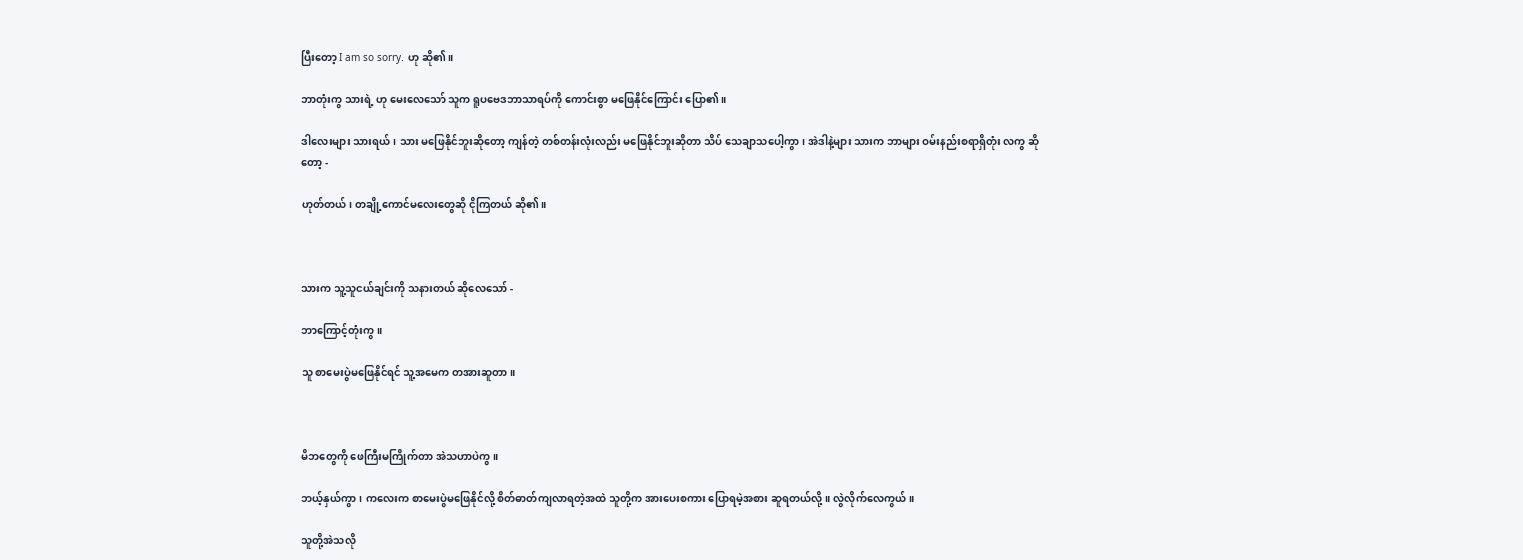ပြီးတော့ I am so sorry. ဟု ဆို၏။

ဘာတုံးကွ သားရဲ့ ဟု မေးလေသော် သူက ရူပဗေဒဘာသာရပ်ကို ကောင်းစွာ မဖြေနိုင်ကြောင်း ပြော၏။

ဒါလေးများ သားရယ်၊ သား မဖြေနိုင်ဘူးဆိုတော့ ကျန်တဲ့ တစ်တန်းလုံးလည်း မဖြေနိုင်ဘူးဆိုတာ သိပ် သေချာသပေါ့ကွာ၊ အဲဒါနဲ့များ သားက ဘာများ ဝမ်းနည်းစရာရှိတုံး လကွ ဆိုတော့ -

ဟုတ်တယ်၊ တချို့ကောင်မလေးတွေဆို ငိုကြတယ် ဆို၏။



သားက သူ့သူငယ်ချင်းကို သနားတယ် ဆိုလေသော် -

ဘာကြောင့်တုံးကွ။

သူ စာမေးပွဲမဖြေနိုင်ရင် သူ့အမေက တအားဆူတာ။



မိဘတွေကို ဖေကြီးမကြိုက်တာ အဲသဟာပဲကွ။

ဘယ့်နှယ်ကွာ၊ ကလေးက စာမေးပွဲမဖြေနိုင်လို့ စိတ်ဓာတ်ကျလာရတဲ့အထဲ သူတို့က အားပေးစကား ပြောရမဲ့အစား ဆူရတယ်လို့။ လွဲလိုက်လေကွယ်။

သူတို့အဲသလို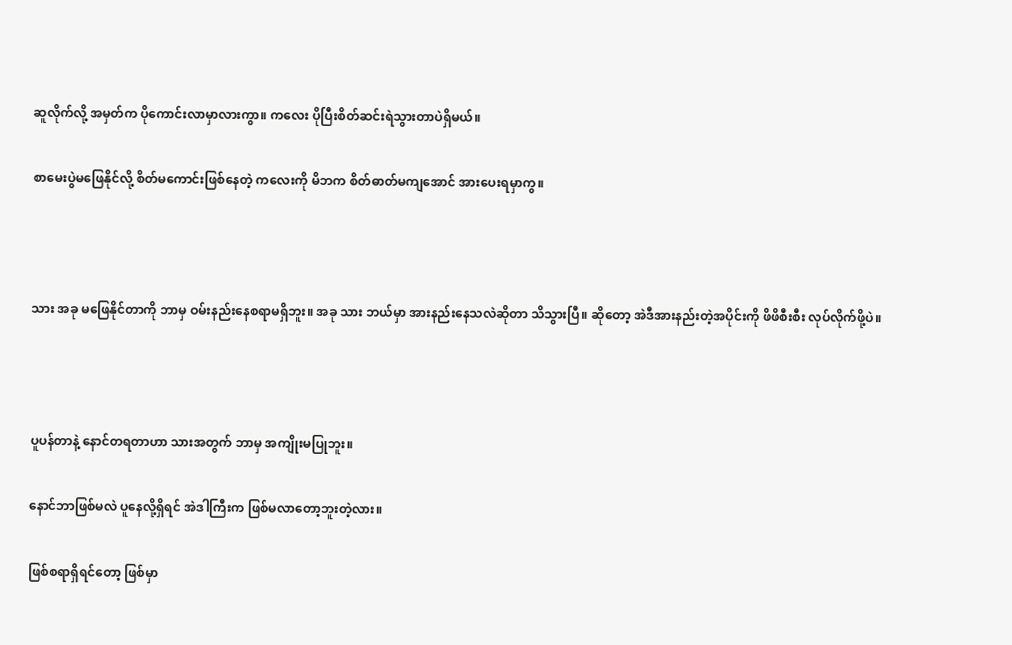ဆူလိုက်လို့ အမှတ်က ပိုကောင်းလာမှာလားကွာ။ ကလေး ပိုပြီးစိတ်ဆင်းရဲသွားတာပဲရှိမယ်။

စာမေးပွဲမဖြေနိုင်လို့ စိတ်မကောင်းဖြစ်နေတဲ့ ကလေးကို မိဘက စိတ်ဓာတ်မကျအောင် အားပေးရမှာကွ။



သား အခု မဖြေနိုင်တာကို ဘာမှ ဝမ်းနည်းနေစရာမရှိဘူး။ အခု သား ဘယ်မှာ အားနည်းနေသလဲဆိုတာ သိသွားပြီ။ ဆိုတော့ အဲဒီအားနည်းတဲ့အပိုင်းကို ဖိဖိစီးစီး လုပ်လိုက်ဖို့ပဲ။



ပူပန်တာနဲ့ နောင်တရတာဟာ သားအတွက် ဘာမှ အကျိုးမပြုဘူး။

နောင်ဘာဖြစ်မလဲ ပူနေလို့ရှိရင် အဲဒါကြီးက ဖြစ်မလာတော့ဘူးတဲ့လား။

ဖြစ်စရာရှိရင်တော့ ဖြစ်မှာ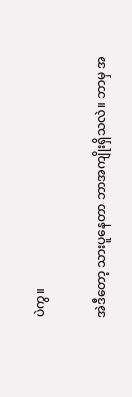ပဲကွ။

အဲဒီတော့ သားပူနေတာ ဘာအကျိုးရှိသလဲ။ ဘာမှ အ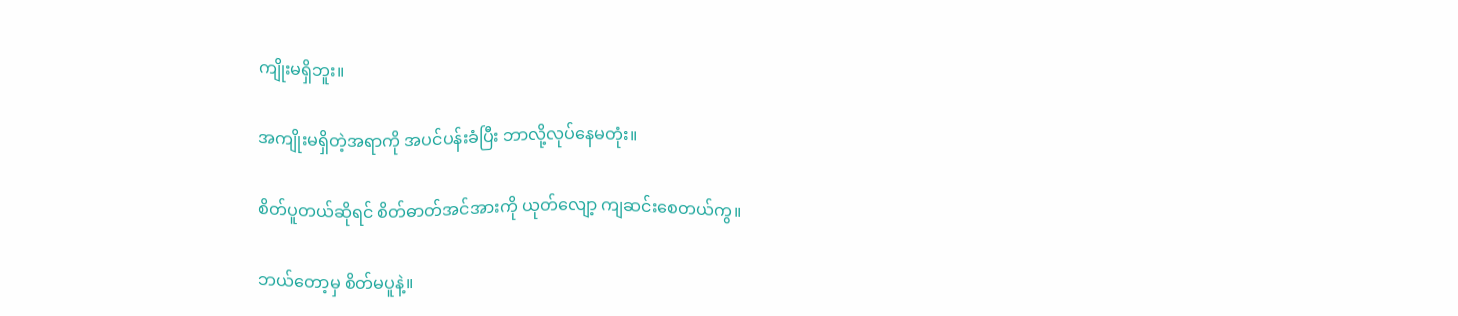ကျိုးမရှိဘူး။

အကျိုးမရှိတဲ့အရာကို အပင်ပန်းခံပြီး ဘာလို့လုပ်နေမတုံး။

စိတ်ပူတယ်ဆိုရင် စိတ်ဓာတ်အင်အားကို ယုတ်လျော့ ကျဆင်းစေတယ်ကွ။

ဘယ်တော့မှ စိတ်မပူနဲ့။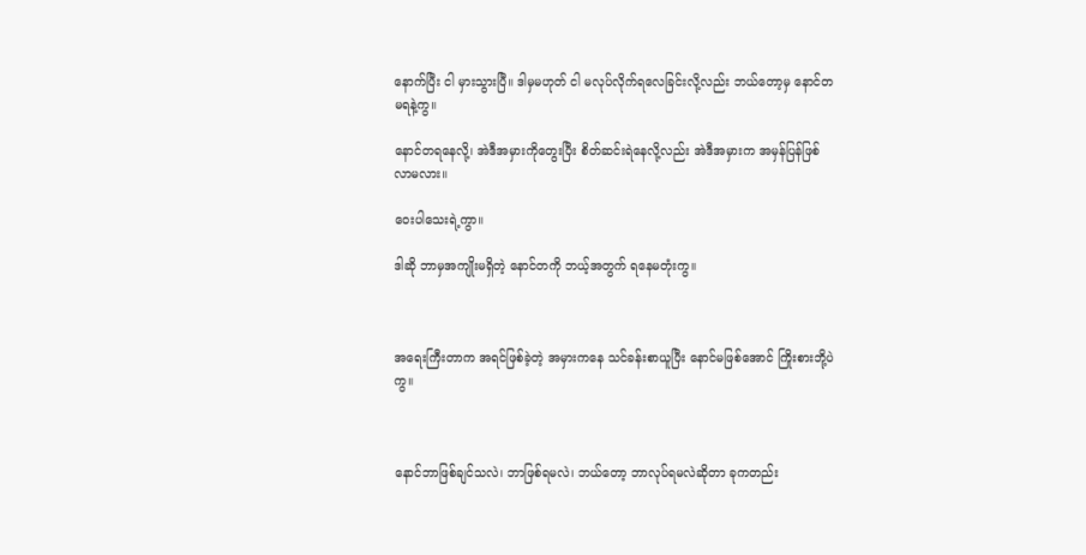နောက်ပြီး ငါ မှားသွားပြီ။ ဒါမှမဟုတ် ငါ မလုပ်လိုက်ရလေခြင်းလို့လည်း ဘယ်တော့မှ နောင်တမရနဲ့ကွ။

နောင်တရနေလို့၊ အဲဒီအမှားကိုတွေးပြီး စိတ်ဆင်းရဲနေလို့လည်း အဲဒီအမှားက အမှန်ပြန်ဖြစ်လာမလား။

ဝေးပါသေးရဲ့ကွာ။

ဒါဆို ဘာမှအကျိုးမရှိတဲ့ နောင်တကို ဘယ့်အတွက် ရနေမတုံးကွ။



အရေးကြီးတာက အရင်ဖြစ်ခဲ့တဲ့ အမှားကနေ သင်ခန်းစာယူပြီး နောင်မဖြစ်အောင် ကြိုးစားဘို့ပဲကွ။



နောင်ဘာဖြစ်ချင်သလဲ၊ ဘာဖြစ်ရမလဲ၊ ဘယ်တော့ ဘာလုပ်ရမလဲဆိုတာ ခုကတည်း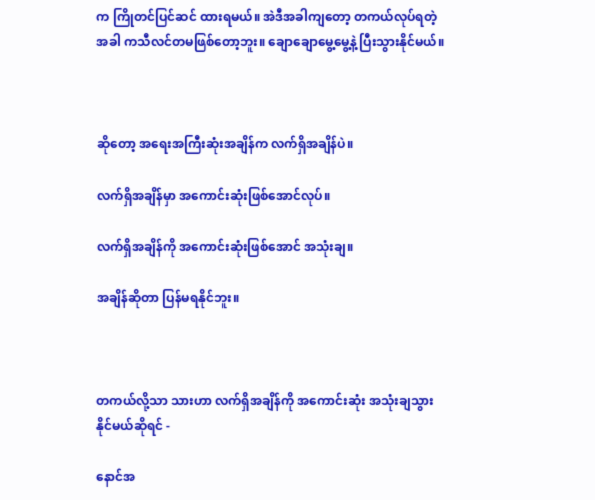က ကြိုတင်ပြင်ဆင် ထားရမယ်။ အဲဒီအခါကျတော့ တကယ်လုပ်ရတဲ့အခါ ကသီလင်တမဖြစ်တော့ဘူး။ ချောချောမွေ့မွေ့နဲ့ ပြီးသွားနိုင်မယ်။



ဆိုတော့ အရေးအကြီးဆုံးအချိန်က လက်ရှိအချိန်ပဲ။

လက်ရှိအချိန်မှာ အကောင်းဆုံးဖြစ်အောင်လုပ်။

လက်ရှိအချိန်ကို အကောင်းဆုံးဖြစ်အောင် အသုံးချ။

အချိန်ဆိုတာ ပြန်မရနိုင်ဘူး။



တကယ်လို့သာ သားဟာ လက်ရှိအချိန်ကို အကောင်းဆုံး အသုံးချသွားနိုင်မယ်ဆိုရင် -

နောင်အ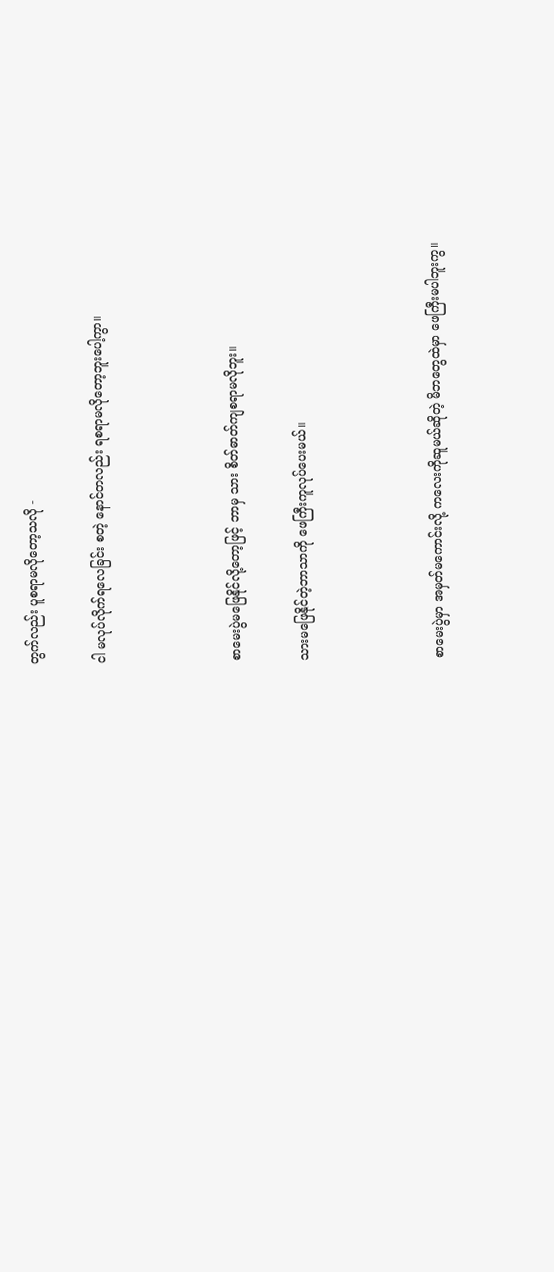တွက်လည်း ပူစရာမလိုတော့သလို -

ငါ မလုပ်လိုက်ရလေခြင်း စတဲ့ နောင်တလည်း ရစရာမလိုတော့ဘူးပေါ့ကွာ။



စာမေးပွဲမဖြေနိုင်လို့တော့ဖြင့် ဘာမှ သား စိတ်ဓာတ်ကျစရာမလိုဘူး။

သားမဖြေနိုင်တဲ့ဘာသာကို ဖေကြီးကူလုပ်ပေးမယ်။



စာမေးပွဲမှာ အမှတ်မကောင်းလို့ ကလေးကိုဆူမယ်ဆိုတဲ့ မိဘတွေထဲမှာ ဖေကြီးမပါဘူးကွ။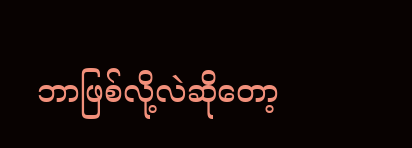ဘာဖြစ်လို့လဲဆိုတော့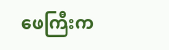ဖေကြီးက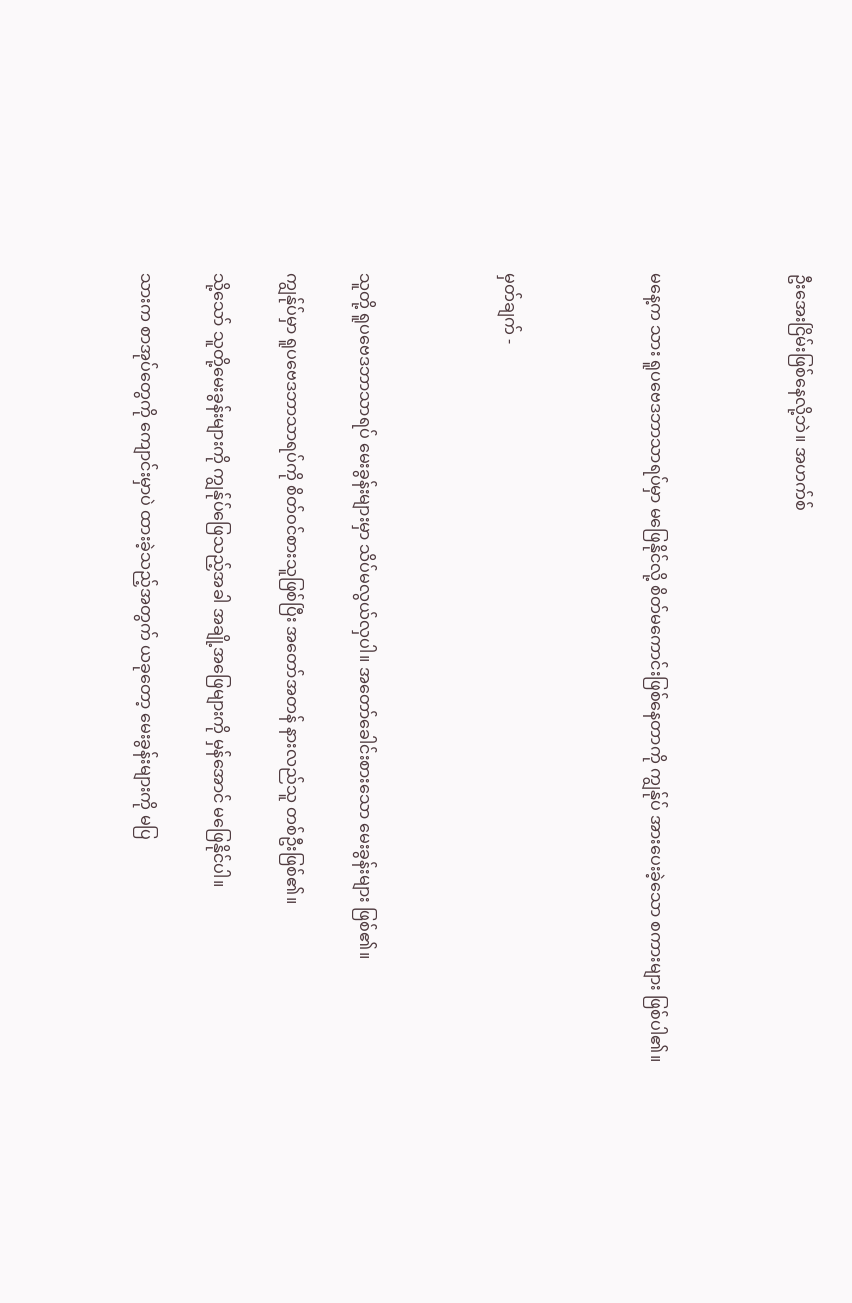ဦးအေးငြိမ်းဖြစ်နေလို့ဘဲ။ အဟက်စ်



မနေ့က သား ရူပဗေဒဘာသာရပ်မှာ မဖြေနိုင်လို့ စိတ်မကောင်းဖြစ်နေတာကို ကျွန်ုပ် အားပေးခဲ့သော စကားများ ဖြစ်ပါ၏။



မှတ်ချက် -



သူတို့ ရူပဗေဒဘာသာရပ် မေးခွန်းများမှာ သိပ်မလွယ်လှပါ။ အတော်ခေါင်းစားသော မေးခွန်းများ ဖြစ်၏။

ကျွန်ုပ်မှာ ရူပဗေဒဘာသာရပ်ကို စိတ်ဝင်စားသူဖြစ်ပြီး အတော်အတန် နားလည်သူ တစ်ဦးဖြစ်၏။

သို့သော် သူတို့မေးခွန်းများကို ကျွန်ုပ်ဖြေသည့်အခါ အချို့အဖြေများကို မှန်အောင် မဖြေနိုင်ပါ။

သားက စာအုပ်တွေကို ကျောင်းမှာပဲ ထားခဲ့သည့်အတွက် ယခုတော့ မေးခွန်းများကို မပြ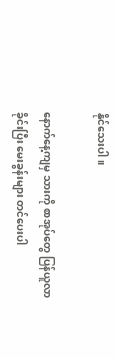နိုင်သေးပါ။

နောက်နေ့ကျမှ သားကို စာအုပ်တွေ ပြန်ယူလာခိုင်းပြီး မေးခွန်းများ တင်ပေးပါ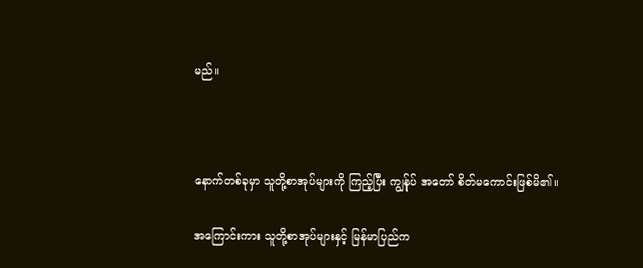မည်။



နောက်တစ်ခုမှာ သူတို့စာအုပ်များကို ကြည့်ပြီး ကျွန်ုပ် အတော် စိတ်မကောင်းဖြစ်မိ၏။

အကြောင်းကား သူတို့စာအုပ်များနှင့် မြန်မာပြည်က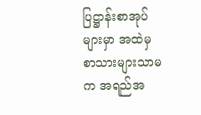ပြဋ္ဌာန်းစာအုပ်များမှာ အထဲမှ စာသားများသာမက အရည်အ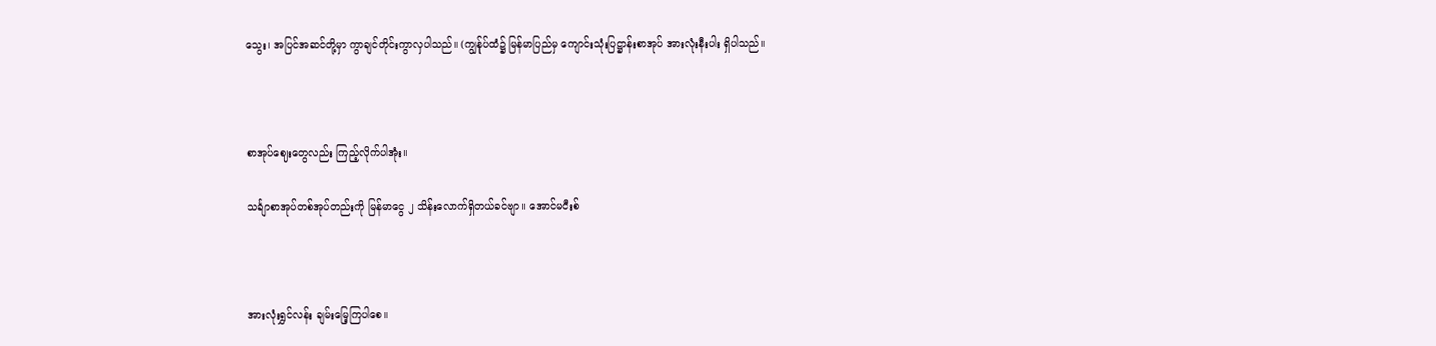သွေး၊ အပြင်အဆင်တို့မှာ ကွာချင်တိုင်းကွာလှပါသည်။ (ကျွန်ုပ်ထံ၌ မြန်မာပြည်မှ ကျောင်းသုံးပြဋ္ဌာန်းစာအုပ် အားလုံးနီးပါး ရှိပါသည်။



စာအုပ်ဈေးတွေလည်း ကြည့်လိုက်ပါအုံး။

သင်္ချာစာအုပ်တစ်အုပ်တည်းကို မြန်မာငွေ ၂ သိန်းလောက်ရှိတယ်ခင်ဗျာ။ အောင်မငီးစ်



အားလုံးရွှင်လန်း ချမ်းမြေ့ကြပါစေ။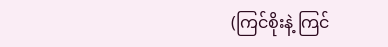(ကြင်စိုးနဲ့ ကြင်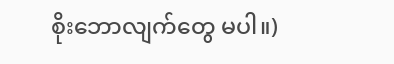စိုးဘောလျက်တွေ မပါ။)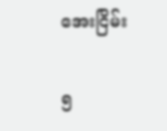အေးငြိမ်း

၅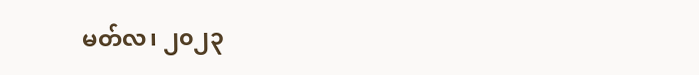မတ်လ၊ ၂၀၂၃